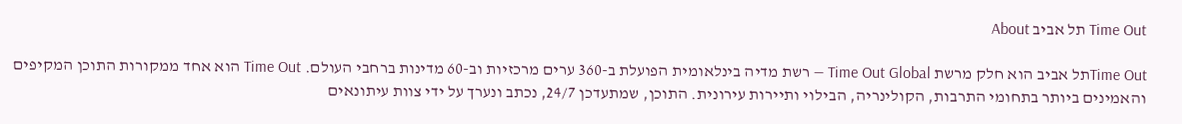Time Out תל אביב About

Time Outתל אביב הוא חלק מרשת Time Out Global — רשת מדיה בינלאומית הפועלת ב-360 ערים מרכזיות וב-60 מדינות ברחבי העולם. Time Out הוא אחד ממקורות התוכן המקיפים והאמינים ביותר בתחומי התרבות, הקולינריה, הבילוי ותיירות עירונית. התוכן, שמתעדכן 24/7, נכתב ונערך על ידי צוות עיתונאים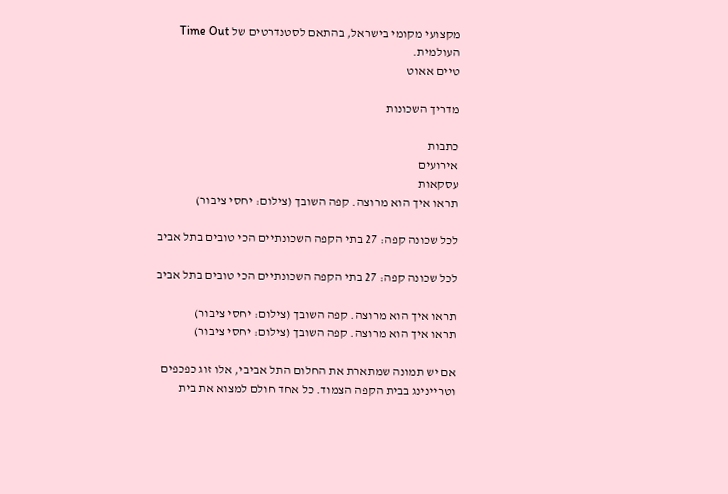מקצועי מקומי בישראל, בהתאם לסטנדרטים של Time Out העולמית.
טיים אאוט

מדריך השכונות

כתבות
אירועים
עסקאות
תראו איך הוא מרוצה. קפה השובך (צילום: יחסי ציבור)

לכל שכונה קפה: 27 בתי הקפה השכונתיים הכי טובים בתל אביב

לכל שכונה קפה: 27 בתי הקפה השכונתיים הכי טובים בתל אביב

תראו איך הוא מרוצה. קפה השובך (צילום: יחסי ציבור)
תראו איך הוא מרוצה. קפה השובך (צילום: יחסי ציבור)

אם יש תמונה שמתארת את החלום התל אביבי, אלו זוג כפכפים וטריינינג בבית הקפה הצמוד. כל אחד חולם למצוא את בית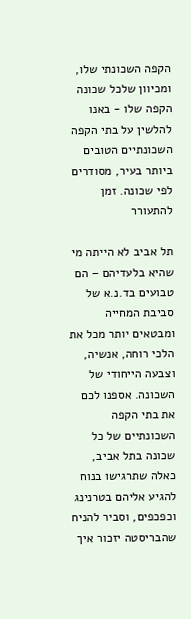הקפה השכונתי שלו, ומכיוון שלכל שכונה הקפה שלו - באנו להלשין על בתי הקפה השכונתיים הטובים ביותר בעיר, מסודרים לפי שכונה. זמן להתעורר

תל אביב לא הייתה מי שהיא בלעדיהם – הם טבועים בד.נ.א של סביבת המחייה ומבטאים יותר מכל את הלכי רוחה, אנשיה, וצבעה הייחודי של השכונה. אספנו לכם את בתי הקפה השכונתיים של כל שכונה בתל אביב, כאלה שתרגישו בנוח להגיע אליהם בטרנינג וכפכפים, וסביר להניח שהבריסטה יזכור איך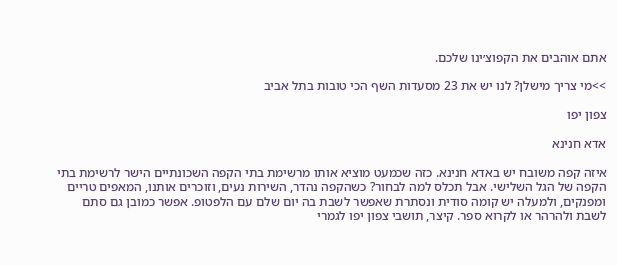אתם אוהבים את הקפוצ׳ינו שלכם.

>>מי צריך מישלן? לנו יש את 23 מסעדות השף הכי טובות בתל אביב

צפון יפו

אדא חנינא

איזה קפה משובח יש באדא חנינא. כזה שכמעט מוציא אותו מרשימת בתי הקפה השכונתיים הישר לרשימת בתי הקפה של הגל השלישי. אבל תכלס למה לבחור? כשהקפה נהדר, השירות נעים, וזוכרים אותנו, המאפים טריים ומפנקים, ולמעלה יש קומה סודית ונסתרת שאפשר לשבת בה יום שלם עם הלפטופ. אפשר כמובן גם סתם לשבת ולהרהר או לקרוא ספר. קיצר, תושבי צפון יפו לגמרי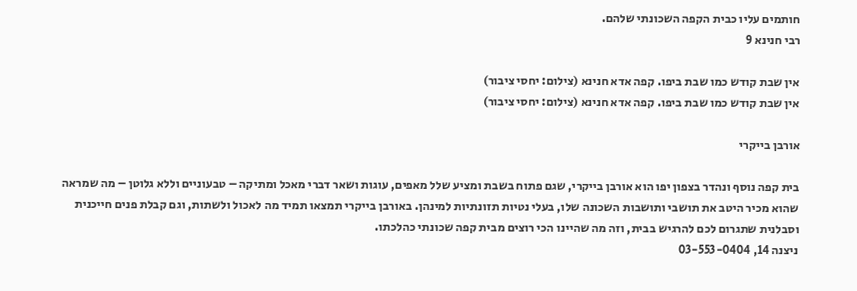חותמים עליו כבית הקפה השכונתי שלהם.
רבי חנינא 9

אין שבת קודש כמו שבת ביפו. קפה אדא חנינא (צילום: יחסי ציבור)
אין שבת קודש כמו שבת ביפו. קפה אדא חנינא (צילום: יחסי ציבור)

אורבן בייקרי

בית קפה נוסף ונהדר בצפון יפו הוא אורבן בייקרי, שגם פתוח בשבת ומציע שלל מאפים, עוגות ושאר דברי מאכל ומתיקה – טבעוניים וללא גלוטן – מה שמראה שהוא מכיר היטב את תושבי ותושבות השכונה שלו, בעלי נטיות תזונתיות למינהן. באורבן בייקרי תמצאו תמיד מה לאכול ולשתות, וגם קבלת פנים חייכנית וסבלנית שתגרום לכם להרגיש בבית, וזה מה שהיינו הכי רוצים מבית קפה שכונתי כהלכתו.
ניצנה 14, 03-553-0404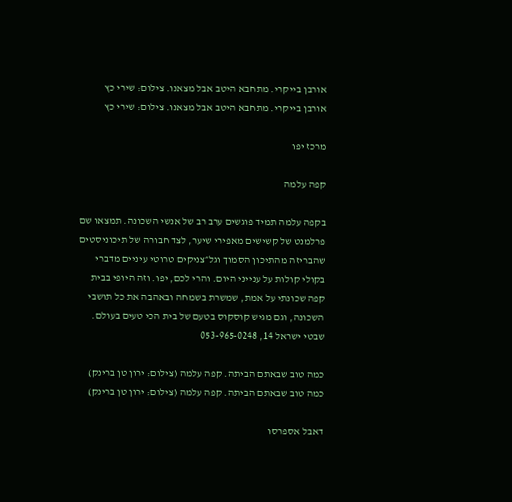אורבן בייקרי. מתחבא היטב אבל מצאנו. צילום: שירי כץ
אורבן בייקרי. מתחבא היטב אבל מצאנו. צילום: שירי כץ

מרכז יפו

קפה עלמה

בקפה עלמה תמיד פוגשים ערב רב של אנשי השכונה. תמצאו שם פרלמנט של קשישים מאפירי שיער, לצד חבורה של תיכוניסטים שהבריזה מהתיכון הסמוך וגל״צניקים טרוטי עיניים מדברי בקולי קולות על ענייני היום. והרי לכם, יפו. וזה היופי בבית קפה שכונתי על אמת, שמשרת בשמחה ובאהבה את כל תושבי השכונה, וגם מגיש קוסקוס בטעם של בית הכי טעים בעולם.
שבטי ישראל 14, 053-965-0248

כמה טוב שבאתם הביתה. קפה עלמה (צילום: ירון טן ברינק)
כמה טוב שבאתם הביתה. קפה עלמה (צילום: ירון טן ברינק)

דאבל אספרסו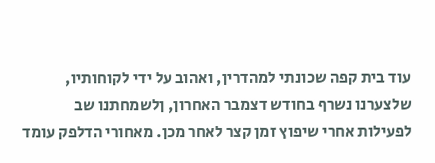עוד בית קפה שכונתי למהדרין, ואהוב על ידי לקוחותיו, שלצערנו נשרף בחודש דצמבר האחרון, ןלשמחתנו שב לפעילות אחרי שיפוץ זמן קצר לאחר מכן. מאחורי הדלפק עומד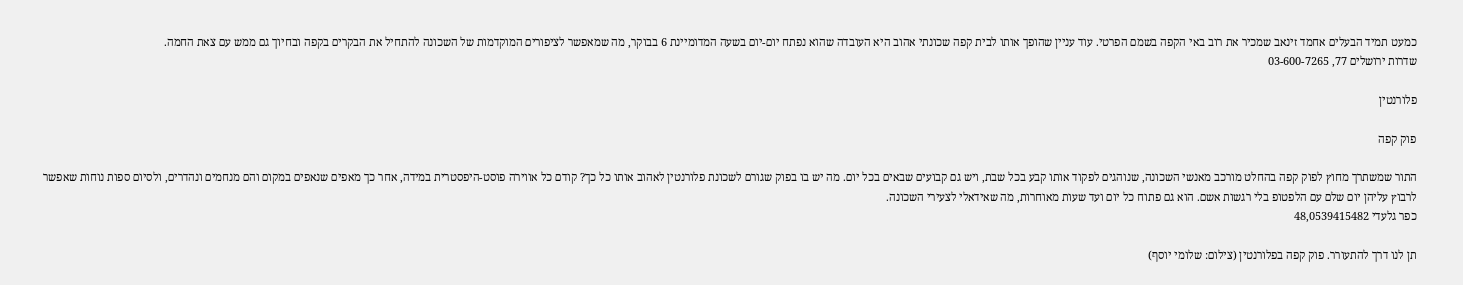כמעט תמיד הבעלים אחמד זינאב שמכיר את רוב באי הקפה בשמם הפרטי. עוד עניין שהופך אותו לבית קפה שכונתי אהוב היא העובדה שהוא נפתח יום-יום בשעה המדומיינת 6 בבוקר, מה שמאפשר לציפורים המוקדמות של השכונה להתחיל את הבקרים בקפה ובחיוך גם ממש עם צאת החמה.
שדרות ירושלים 77, 03-600-7265

פלורנטין

פוק קפה

התור שמשתרך מחוץ לפוק קפה בהחלט מורכב מאנשי השכונה, שנוהגים לפקוד אותו קבע בכל שבת, ויש גם קבועים שבאים בכל יום. מה יש בו בפוק שגורם לשכונת פלורנטין לאהוב אותו כל כך? קודם כל אווירה פוסט-היפסטרית במידה, אחר כך מאפים שנאפים במקום והם מנחמים ונהדרים, ולסיום ספות נוחות שאפשר לרבוץ עליהן יום שלם עם הלפטופ בלי רגשות אשם. הוא גם פתוח כל יום ועד שעות מאוחרות, מה שאידאלי לצעירי השכונה.
כפר גלעדי 48,0539415482

תן לנו דרך להתעורר. פוק קפה בפלורנטין (צילום: שלומי יוסף)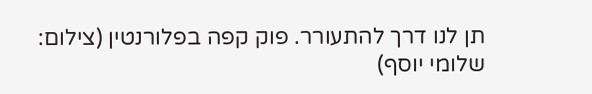תן לנו דרך להתעורר. פוק קפה בפלורנטין (צילום: שלומי יוסף)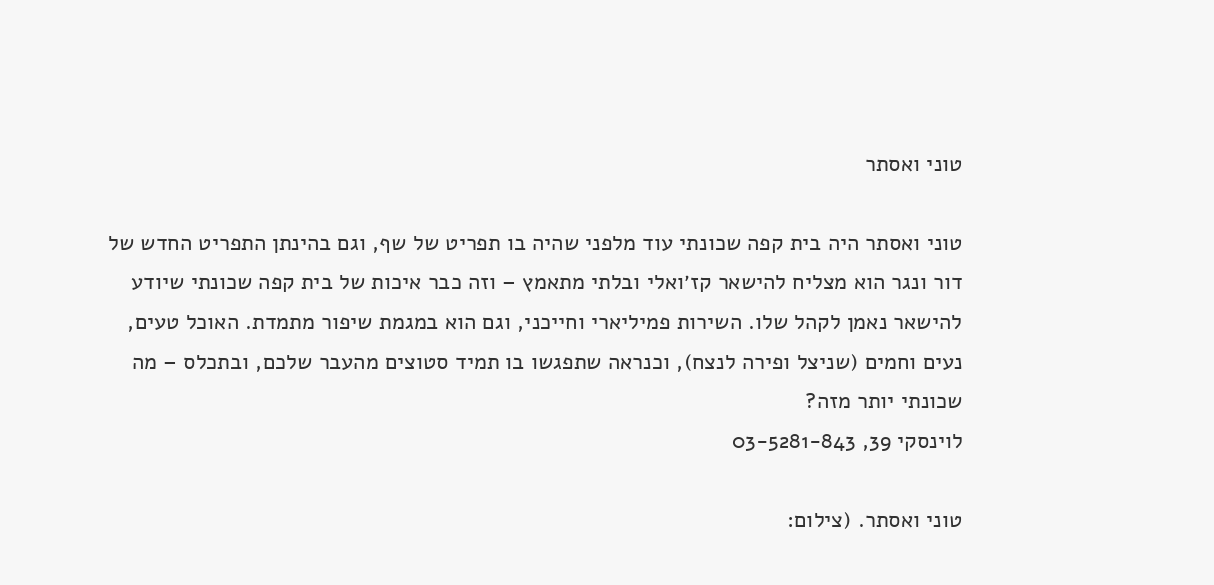טוני ואסתר

טוני ואסתר היה בית קפה שכונתי עוד מלפני שהיה בו תפריט של שף, וגם בהינתן התפריט החדש של דור ונגר הוא מצליח להישאר קז׳ואלי ובלתי מתאמץ – וזה כבר איכות של בית קפה שכונתי שיודע להישאר נאמן לקהל שלו. השירות פמיליארי וחייכני, וגם הוא במגמת שיפור מתמדת. האוכל טעים, נעים וחמים (שניצל ופירה לנצח), וכנראה שתפגשו בו תמיד סטוצים מהעבר שלכם, ובתכלס – מה שכונתי יותר מזה?
לוינסקי 39, 03-5281-843

טוני ואסתר. (צילום: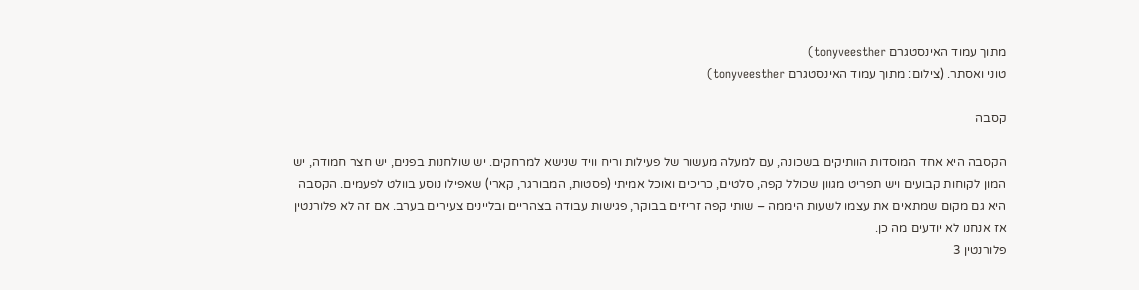מתוך עמוד האינסטגרם tonyveesther)
טוני ואסתר. (צילום: מתוך עמוד האינסטגרם tonyveesther)

קסבה

הקסבה היא אחד המוסדות הוותיקים בשכונה, עם למעלה מעשור של פעילות וריח וויד שנישא למרחקים. יש שולחנות בפנים, יש חצר חמודה, יש המון לקוחות קבועים ויש תפריט מגוון שכולל קפה, סלטים, כריכים ואוכל אמיתי (פסטות, המבורגר, קארי) שאפילו נוסע בוולט לפעמים. הקסבה היא גם מקום שמתאים את עצמו לשעות היממה – שותי קפה זריזים בבוקר, פגישות עבודה בצהריים ובליינים צעירים בערב. אם זה לא פלורנטין אז אנחנו לא יודעים מה כן.
פלורנטין 3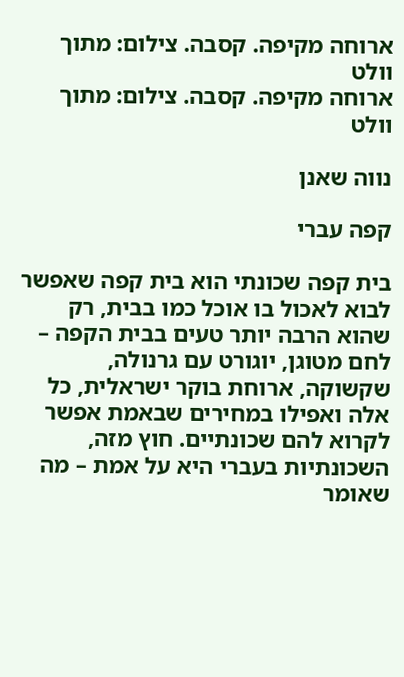ארוחה מקיפה. קסבה. צילום: מתוך וולט
ארוחה מקיפה. קסבה. צילום: מתוך וולט

נווה שאנן

קפה עברי

בית קפה שכונתי הוא בית קפה שאפשר לבוא לאכול בו אוכל כמו בבית, רק שהוא הרבה יותר טעים בבית הקפה – לחם מטוגן, יוגורט עם גרנולה, שקשוקה, ארוחת בוקר ישראלית, כל אלה ואפילו במחירים שבאמת אפשר לקרוא להם שכונתיים. חוץ מזה, השכונתיות בעברי היא על אמת – מה שאומר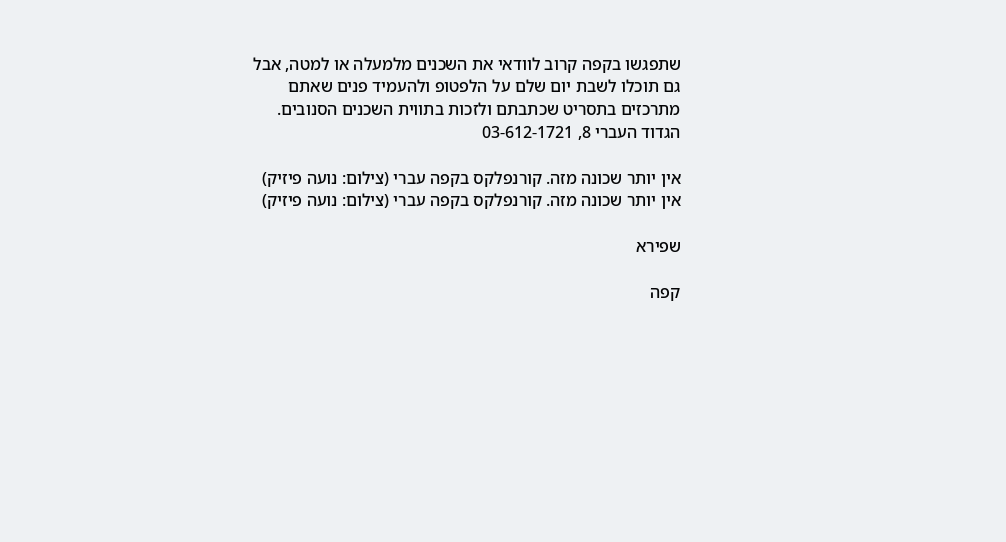שתפגשו בקפה קרוב לוודאי את השכנים מלמעלה או למטה, אבל גם תוכלו לשבת יום שלם על הלפטופ ולהעמיד פנים שאתם מתרכזים בתסריט שכתבתם ולזכות בתווית השכנים הסנובים.
הגדוד העברי 8, 03-612-1721

אין יותר שכונה מזה. קורנפלקס בקפה עברי (צילום: נועה פיזיק)
אין יותר שכונה מזה. קורנפלקס בקפה עברי (צילום: נועה פיזיק)

שפירא

קפה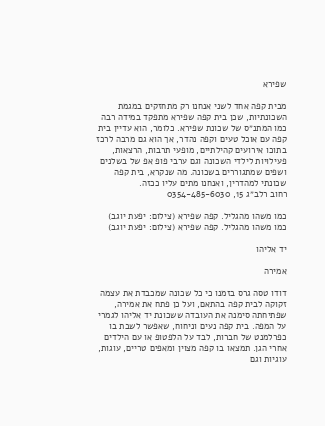שפירא

מבית קפה אחד לשני אנחנו רק מתחזקים במגמת השכונתיות, שכן בית קפה שפירא מתפקד במידה רבה כמו המתנ״ס של שכונת שפירא. כלומר, הוא עדיין בית קפה עם אוכל טעים וקפה נהדר, אך הוא גם מרבה לרכז בתוכו אירועים קהילתיים, מופעי תרבות, הרצאות, פעילויות לילדי השכונה וגם ערבי פופ אפ של בשלנים ושפים שמתגוררים בשכונה. מה שנקרא, בית קפה שכונתי למהדרין, ואנחנו מתים עליו ככזה.
רחוב רלב״ג 15, 0354-485-6030

כמו משהו מהגליל. קפה שפירא (צילום: יפעת יוגב)
כמו משהו מהגליל. קפה שפירא (צילום: יפעת יוגב)

יד אליהו

אמירה

דודו טסה גרס בזמנו כי כל שכונה שמכבדת את עצמה זקוקה לבית קפה בהתאם, ועל כן פתח את אמירה, שפתיחתה סימנה את העובדה ששכונת יד אליהו לגמרי על המפה. בית קפה נעים וניחוח, שאפשר לשבת בו כפרלמנט של חברות, לבד על הלפטופ או עם הילדים אחרי הגן. תמצאו בו קפה מצוין ומאפים טריים, עוגות, עוגיות וגם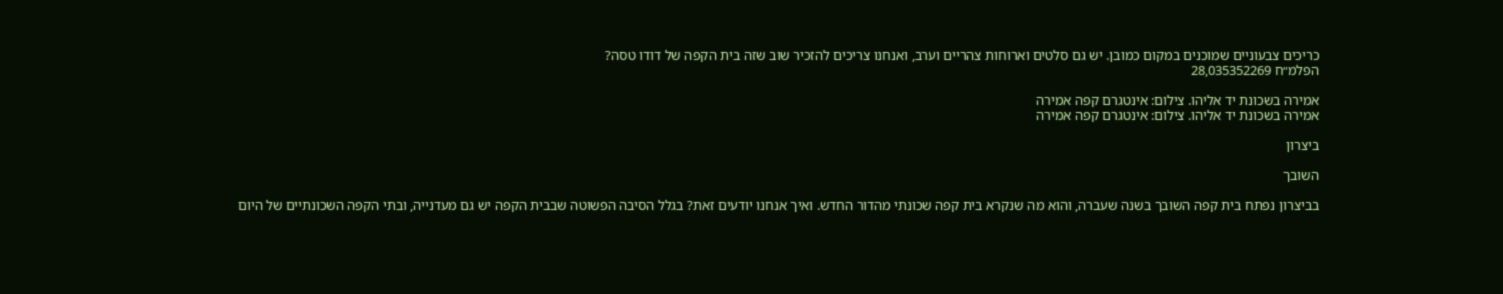כריכים צבעוניים שמוכנים במקום כמובן. יש גם סלטים וארוחות צהריים וערב, ואנחנו צריכים להזכיר שוב שזה בית הקפה של דודו טסה?
הפלמ״ח 28,035352269

אמירה בשכונת יד אליהו. צילום: אינטגרם קפה אמירה
אמירה בשכונת יד אליהו. צילום: אינטגרם קפה אמירה

ביצרון

השובך

בביצרון נפתח בית קפה השובך בשנה שעברה, והוא מה שנקרא בית קפה שכונתי מהדור החדש. ואיך אנחנו יודעים זאת? בגלל הסיבה הפשוטה שבבית הקפה יש גם מעדנייה, ובתי הקפה השכונתיים של היום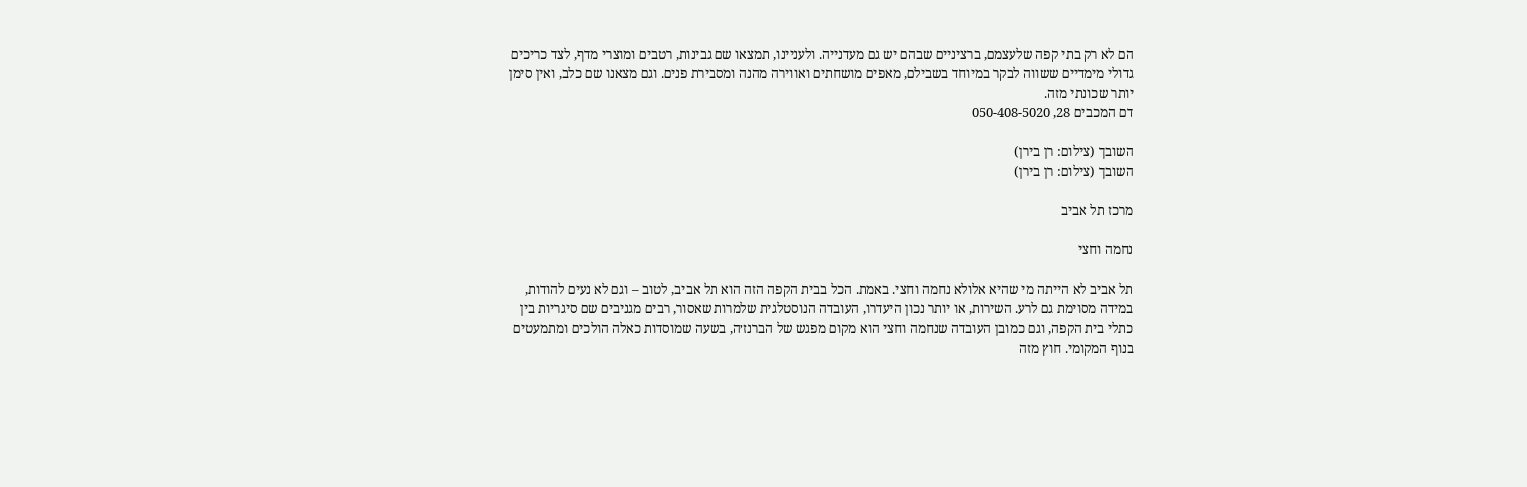הם לא רק בתי קפה שלעצמם, ברציניים שבהם יש גם מעדנייה. ולעניינו, תמצאו שם גבינות, רטבים ומוצרי מדף, לצד כריכים גדולי מימדיים ששווה לבקר במיוחד בשבילם, מאפים מושחתים ואווירה מהנה ומסבירת פנים. וגם מצאנו שם כלב, ואין סימן יותר שכונתי מזה.
דם המכבים 28, 050-408-5020

השובך (צילום: רן בירן)
השובך (צילום: רן בירן)

מרכז תל אביב

נחמה וחצי

תל אביב לא הייתה מי שהיא אלולא נחמה וחצי. באמת. הכל בבית הקפה הזה הוא תל אביב, לטוב – וגם לא נעים להודות, במידה מסוימת גם לרע. השירות, או יותר נכון היעדרו, העובדה הנוסטלגית שלמרות שאסור, רבים מגניבים שם סיגריות בין כתלי בית הקפה, וגם כמובן העובדה שנחמה וחצי הוא מקום מפגש של הברנז׳ה, בשעה שמוסדות כאלה הולכים ומתמעטים בנוף המקומי. חוץ מזה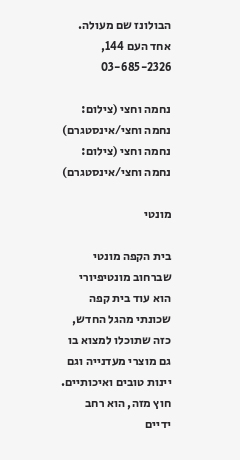הבולונז שם מעולה.
אחד העם 144, 03-685-2326

נחמה וחצי (צילום: נחמה וחצי/אינסטגרם)
נחמה וחצי (צילום: נחמה וחצי/אינסטגרם)

מונטי

בית הקפה מונטי שברחוב מונטיפיורי הוא עוד בית קפה שכונתי מהגל החדש, כזה שתוכלו למצוא בו גם מוצרי מעדנייה וגם יינות טובים ואיכותיים. חוץ מזה, הוא רחב ידיים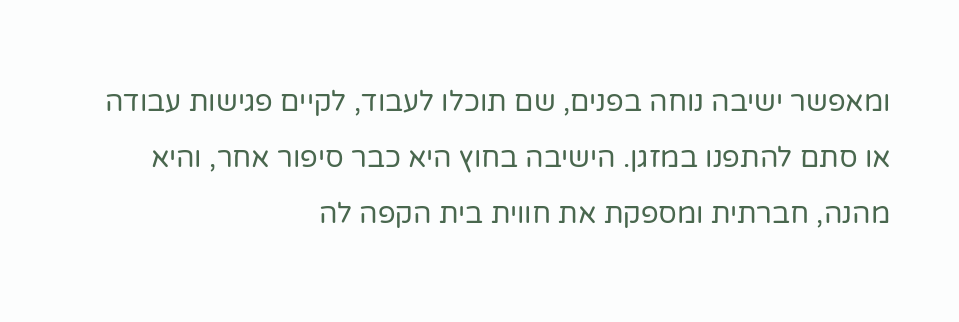ומאפשר ישיבה נוחה בפנים, שם תוכלו לעבוד, לקיים פגישות עבודה או סתם להתפנו במזגן. הישיבה בחוץ היא כבר סיפור אחר, והיא מהנה, חברתית ומספקת את חווית בית הקפה לה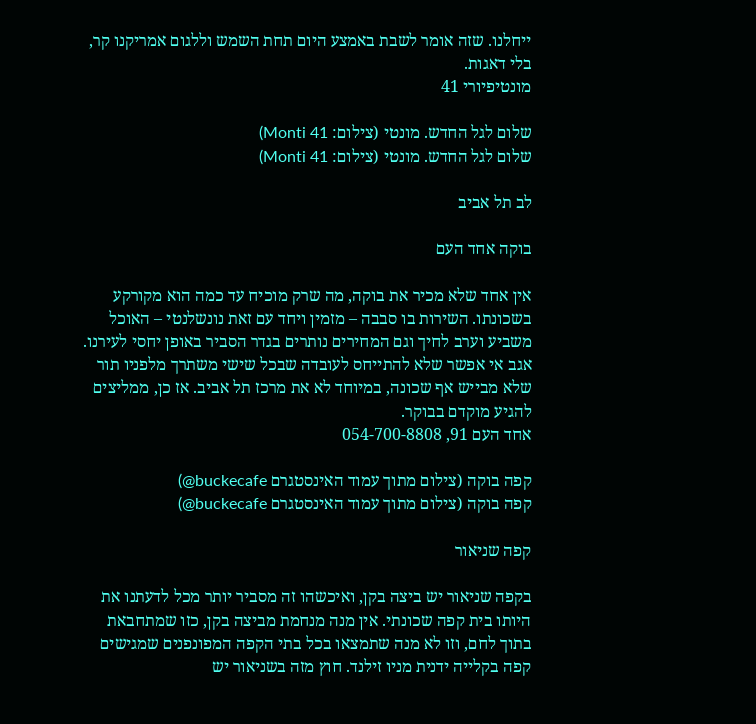ייחלנו. שזה אומר לשבת באמצע היום תחת השמש וללגום אמריקנו קר, בלי דאגות.
מונטיפיורי 41

שלום לגל החדש. מונטי (צילום: Monti 41)
שלום לגל החדש. מונטי (צילום: Monti 41)

לב תל אביב

בוקה אחד העם

אין אחד שלא מכיר את בוקה, מה שרק מוכיח עד כמה הוא מקורקע בשכונתו. השירות בו סבבה – מזמין ויחד עם זאת נונשלנטי – האוכל משביע וערב לחיך וגם המחירים נותרים בגדר הסביר באופן יחסי לעירנו. אגב אי אפשר שלא להתייחס לעובדה שבכל שישי משתרך מלפניו תור שלא מבייש אף שכונה, במיוחד לא את מרכז תל אביב. אז כן, ממליצים להגיע מוקדם בבוקר.
אחד העם 91, 054-700-8808

קפה בוקה (צילום מתוך עמוד האינסטגרם buckecafe@)
קפה בוקה (צילום מתוך עמוד האינסטגרם buckecafe@)

קפה שניאור

בקפה שניאור יש ביצה בקן, ואיכשהו זה מסביר יותר מכל לדעתנו את היותו בית קפה שכונתי. אין מנה מנחמת מביצה בקן, כזו שמתחבאת בתוך לחם, וזו לא מנה שתמצאו בכל בתי הקפה המפונפנים שמגישים קפה בקלייה ידנית מניו זילנד. חוץ מזה בשניאור יש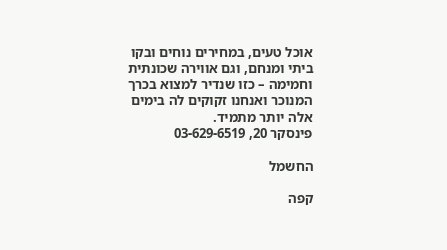אוכל טעים, במחירים נוחים ובקו ביתי ומנחם, וגם אווירה שכונתית וחמימה – כזו שנדיר למצוא בכרך המנוכר ואנחנו זקוקים לה בימים אלה יותר מתמיד.
פינסקר 20, 03-629-6519

החשמל

קפה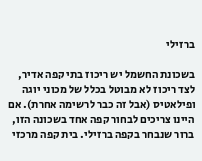ברזילי

בשכונת החשמל יש ריכוז בתי קפה אדיר, לצד ריכוז לא מבוטל בכלל של מכוני יוגה ופילאטיס (אבל זה כבר לרשימה אחרת). אם היינו צריכים לבחור קפה אחד בשכונה הזו, ברור שנבחר בקפה ברזילי. בית קפה מרכזי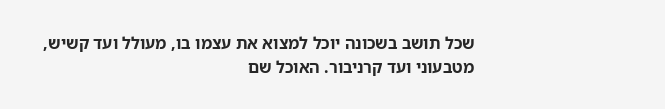שכל תושב בשכונה יוכל למצוא את עצמו בו, מעולל ועד קשיש, מטבעוני ועד קרניבור. האוכל שם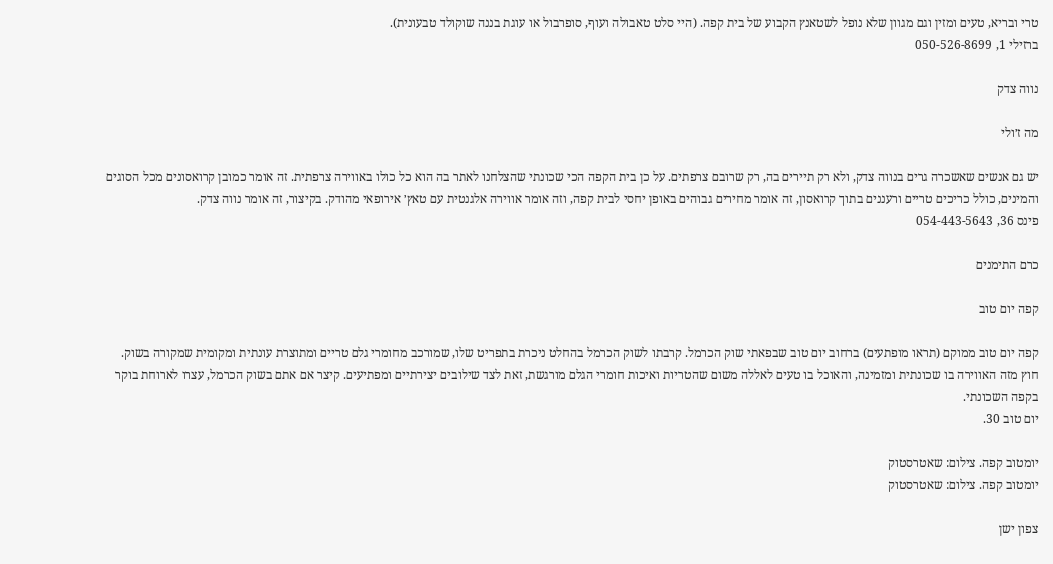טרי ובריא, טעים ומזין וגם מגוון שלא נופל לשטאנץ הקבוע של בית קפה. (היי סלט טאבולה ועוף, סופרבול או עוגת בננה שוקולד טבעונית).
ברזילי 1, 050-526-8699

נווה צדק

מה ז׳ולי

יש גם אנשים שאשכרה גרים בנווה צדק, ולא רק תיירים בה, רק שרובם צרפתים. על כן בית הקפה הכי שכונתי שהצלחנו לאתר בה הוא כל כולו באווירה צרפתית. זה אומר כמובן קרואסונים מכל הסוגים והמינים, כולל כריכים טריים ורעננים בתוך קרואסון, זה אומר מחירים גבוהים באופן יחסי לבית קפה, וזה אומר אווירה אלגנטית עם טאץ׳ אירופאי מהודק. בקיצור, זה אומר נווה צדק.
פינס 36, 054-443-5643

כרם התימנים

קפה יום טוב

קפה יום טוב ממוקם (תראו מופתעים) ברחוב יום טוב שבפאתי שוק הכרמל. קרבתו לשוק הכרמל בהחלט ניכרת בתפריט שלו, שמורכב מחומרי גלם טריים ומתוצרת עונתית ומקומית שמקורה בשוק. חוץ מזה האווירה בו שכונתית ומזמינה, והאוכל בו טעים לאללה משום שהטריות ואיכות חומרי הגלם מורגשת, זאת לצד שילובים יצירתיים ומפתיעים. קיצר אם אתם בשוק הכרמל, עצרו לארוחת בוקר בקפה השכונתי.
יום טוב 30.

יומטוב קפה. צילום: שאטרסטוק
יומטוב קפה. צילום: שאטרסטוק

צפון ישן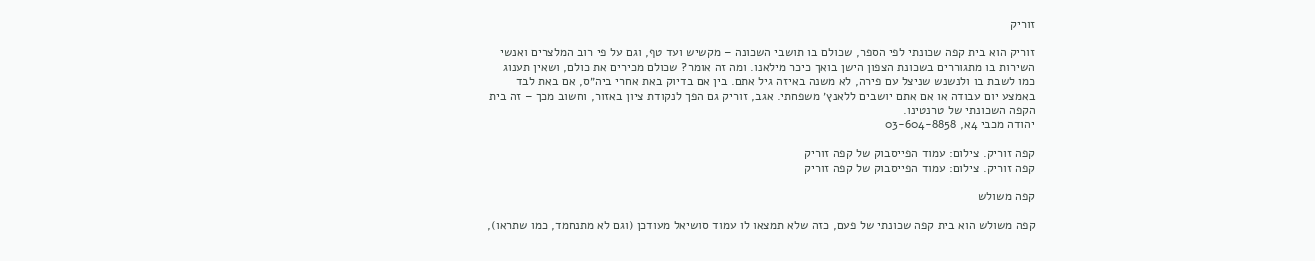זוריק

זוריק הוא בית קפה שכונתי לפי הספר, שכולם בו תושבי השכונה – מקשיש ועד טף, וגם על פי רוב המלצרים ואנשי השירות בו מתגוררים בשכונת הצפון הישן בואך כיכר מילאנו. ומה זה אומר? שכולם מכירים את כולם, ושאין תענוג כמו לשבת בו ולנשנש שניצל עם פירה, לא משנה באיזה גיל אתם. בין אם בדיוק באת אחרי ביה״ס, אם באת לבד באמצע יום עבודה או אם אתם יושבים ללאנץ׳ משפחתי. אגב, זוריק גם הפך לנקודת ציון באזור, וחשוב מכך – זה בית הקפה השכונתי של טרנטינו.
יהודה מכבי 4א, 03-604-8858

קפה זוריק. צילום: עמוד הפייסבוק של קפה זוריק
קפה זוריק. צילום: עמוד הפייסבוק של קפה זוריק

קפה משולש

קפה משולש הוא בית קפה שכונתי של פעם, כזה שלא תמצאו לו עמוד סושיאל מעודכן (וגם לא מתנחמד, כמו שתראו),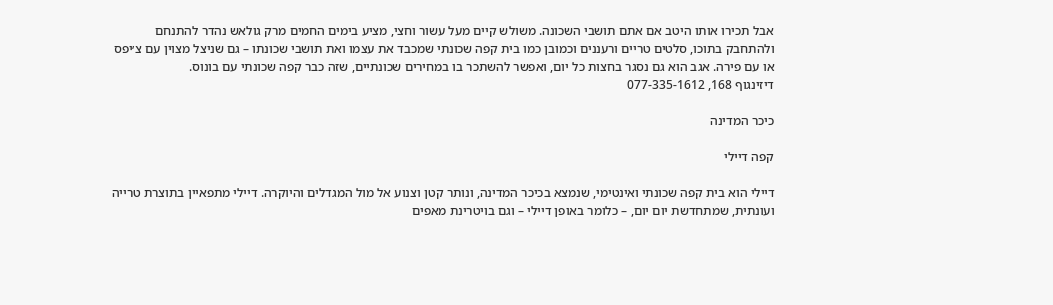אבל תכירו אותו היטב אם אתם תושבי השכונה. משולש קיים מעל עשור וחצי, מציע בימים החמים מרק גולאש נהדר להתנחם ולהתחבק בתוכו, סלטים טריים ורעננים וכמובן כמו בית קפה שכונתי שמכבד את עצמו ואת תושבי שכונתו – גם שניצל מצוין עם צ׳יפס או עם פירה. אגב הוא גם נסגר בחצות כל יום, ואפשר להשתכר בו במחירים שכונתיים, שזה כבר קפה שכונתי עם בונוס.
דיזינגוף 168, 077-335-1612

כיכר המדינה

קפה דיילי

דיילי הוא בית קפה שכונתי ואינטימי, שנמצא בכיכר המדינה, ונותר קטן וצנוע אל מול המגדלים והיוקרה. דיילי מתפאיין בתוצרת טרייה ועונתית, שמתחדשת יום יום, – כלומר באופן דיילי – וגם בויטרינת מאפים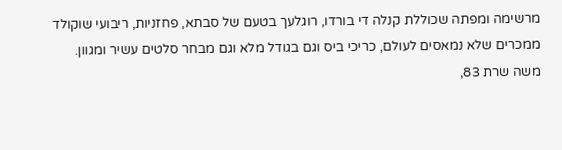מרשימה ומפתה שכוללת קנלה די בורדו, רוגלעך בטעם של סבתא, פחזניות, ריבועי שוקולד ממכרים שלא נמאסים לעולם, כריכי ביס וגם בגודל מלא וגם מבחר סלטים עשיר ומגוון.
משה שרת 83,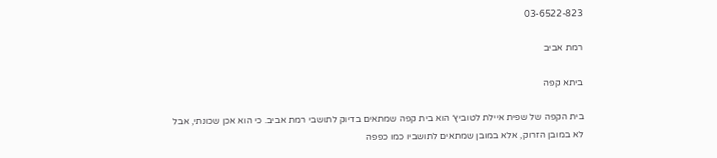03-6522-823

רמת אביב

ביתא קפה

בית הקפה של שפית איילת לטוביץ׳ הוא בית קפה שמתאים בדיוק לתושבי רמת אביב. כי הוא אכן שכונתי, אבל לא במובן הזרוק, אלא במובן שמתאים לתושביו כמו כפפה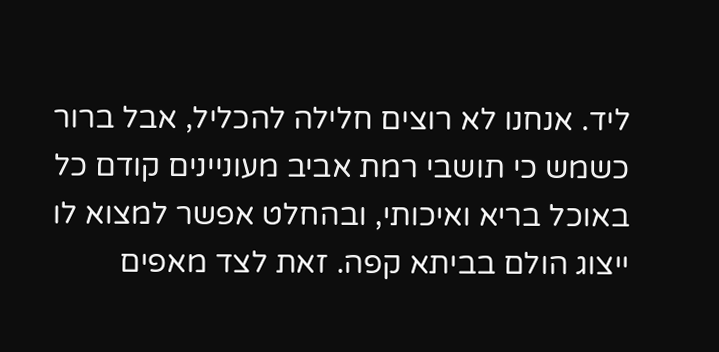ליד. אנחנו לא רוצים חלילה להכליל, אבל ברור כשמש כי תושבי רמת אביב מעוניינים קודם כל באוכל בריא ואיכותי, ובהחלט אפשר למצוא לו ייצוג הולם בביתא קפה. זאת לצד מאפים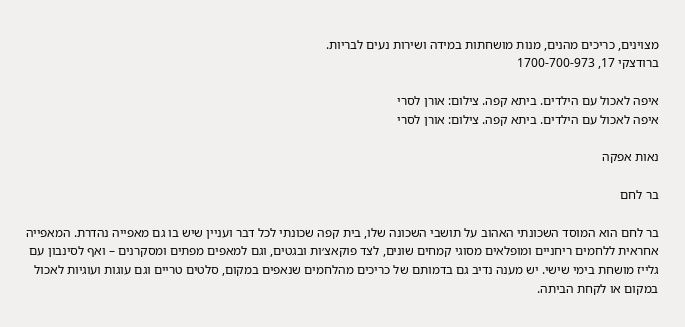מצוינים, כריכים מהנים, מנות מושחתות במידה ושירות נעים לבריות.
ברודצקי 17, 1700-700-973

איפה לאכול עם הילדים. ביתא קפה. צילום: אורן לסרי
איפה לאכול עם הילדים. ביתא קפה. צילום: אורן לסרי

נאות אפקה

בר לחם

בר לחם הוא המוסד השכונתי האהוב על תושבי השכונה שלו, בית קפה שכונתי לכל דבר ועניין שיש בו גם מאפייה נהדרת. המאפייה אחראית ללחמים ריחניים ומופלאים מסוגי קמחים שונים, לצד פוקאצ׳ות ובגטים, וגם למאפים מפתים ומסקרנים – ואף לסינבון עם גלייז מושחת בימי שישי. יש מענה נדיב גם בדמותם של כריכים מהלחמים שנאפים במקום, סלטים טריים וגם עוגות ועוגיות לאכול במקום או לקחת הביתה.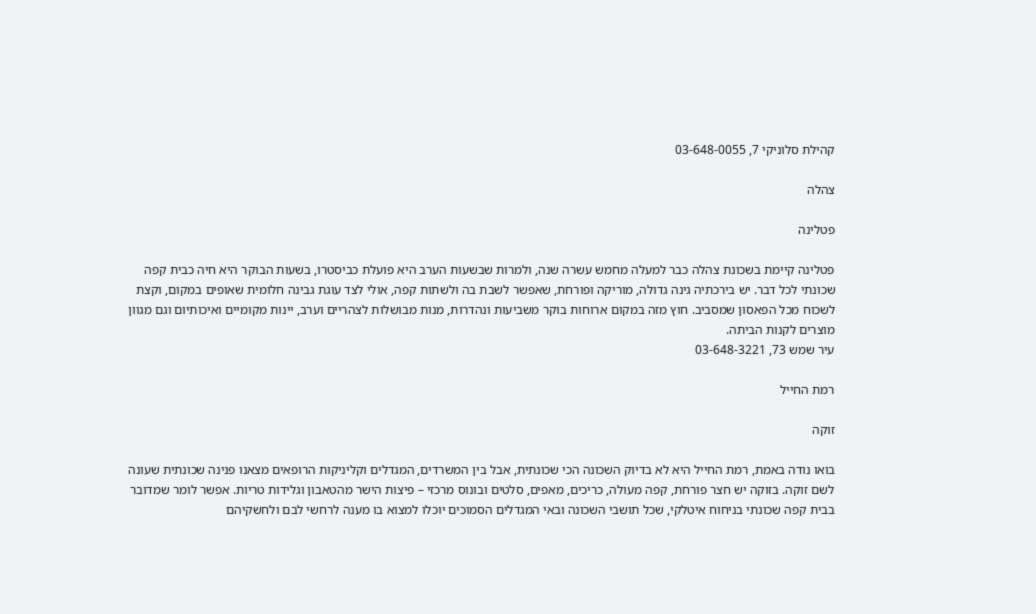קהילת סלוניקי 7, 03-648-0055

צהלה

פטלינה

פטלינה קיימת בשכונת צהלה כבר למעלה מחמש עשרה שנה, ולמרות שבשעות הערב היא פועלת כביסטרו, בשעות הבוקר היא חיה כבית קפה שכונתי לכל דבר. יש בירכתיה גינה גדולה, מוריקה ופורחת, שאפשר לשבת בה ולשתות קפה, אולי לצד עוגת גבינה חלומית שאופים במקום, וקצת לשכוח מכל הפאסון שמסביב. חוץ מזה במקום ארוחות בוקר משביעות ונהדרות, מנות מבושלות לצהריים וערב, יינות מקומיים ואיכותיום וגם מגוון מוצרים לקנות הביתה.
עיר שמש 73, 03-648-3221

רמת החייל

זוקה

בואו נודה באמת, רמת החייל היא לא בדיוק השכונה הכי שכונתית, אבל בין המשרדים, המגדלים וקליניקות הרופאים מצאנו פנינה שכונתית שעונה לשם זוקה. בזוקה יש חצר פורחת, קפה מעולה, כריכים, מאפים, סלטים ובונוס מרכזי – פיצות הישר מהטאבון וגלידות טריות. אפשר לומר שמדובר בבית קפה שכונתי בניחוח איטלקי, שכל תושבי השכונה ובאי המגדלים הסמוכים יוכלו למצוא בו מענה לרחשי לבם ולחשקיהם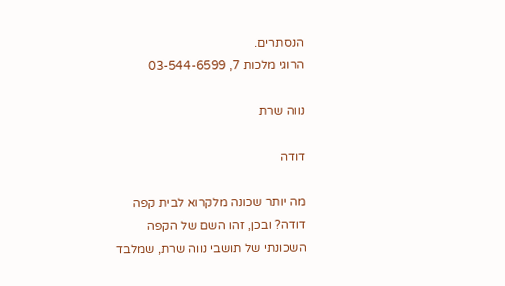הנסתרים.
הרוגי מלכות 7, 03-544-6599

נווה שרת

דודה

מה יותר שכונה מלקרוא לבית קפה דודה? ובכן, זהו השם של הקפה השכונתי של תושבי נווה שרת, שמלבד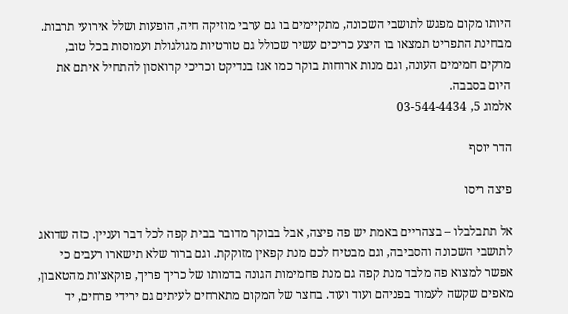היותו מקום מפגש לתושבי השכונה, מתקיימים בו גם ערבי מוזיקה חיה, הופעות ושלל אירועי תרבות. מבחינת התפריט תמצאו בו היצע כריכים עשיר שכולל גם טורטיות מגולגולת ועמוסות בכל טוב, מרקים חמימים העונה, וגם מנות ארוחות בוקר כמו אגז בנדיקט וכריכי קרואסון להתחיל איתם את היום בסבבה.
אלמוג 5, 03-544-4434

הדר יוסף

פיצה ריסו

אל תתבלבלו – בצהריים באמת יש פה פיצה, אבל בבוקר מדובר בבית קפה לכל דבר ועניין. כזה שדואג לתושבי השכונה והסביבה, וגם מבטיח לכם מנת קפאין מזוקקת. וגם ברור שלא תישארו רעבים כי אפשר למצוא פה מלבד מנת קפה גם מנת פחמימות הגונה בדמותו של כריך פריך, פוקאצ׳ות מהטאבון, מאפים שקשה לעמוד בפניהם ועוד ועוד. בחצר של המקום מתארחים לעיתים גם ירידי פרחים, יד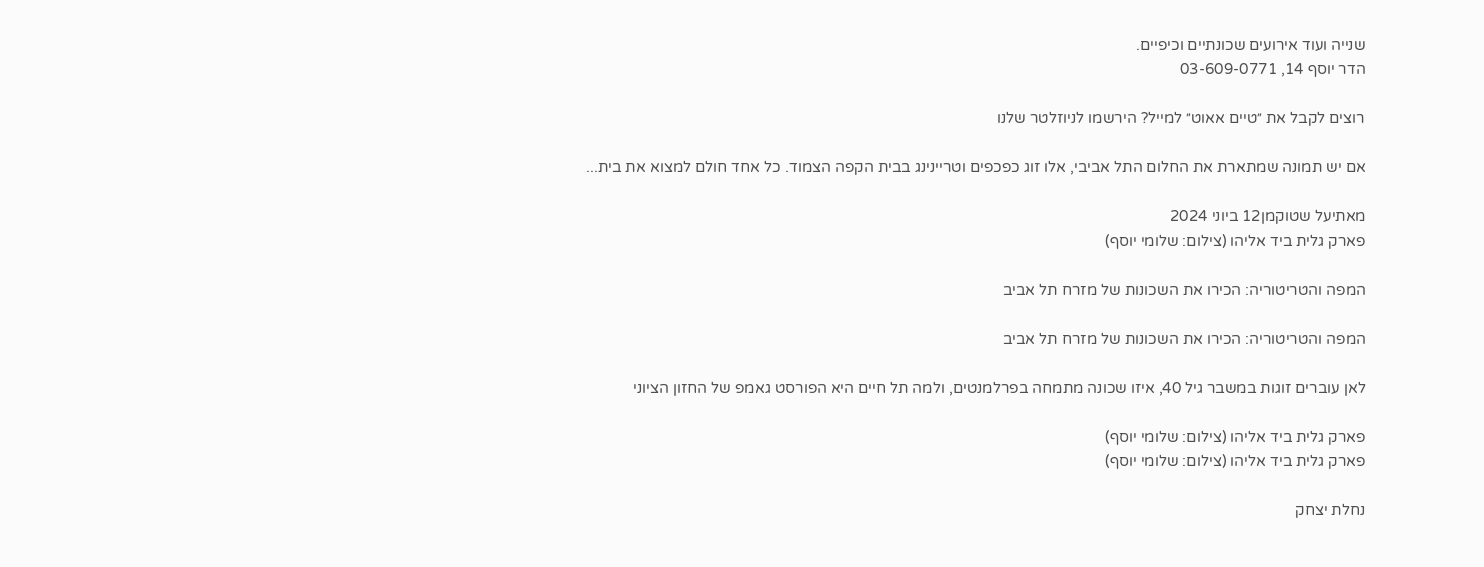שנייה ועוד אירועים שכונתיים וכיפיים.
הדר יוסף 14, 03-609-0771

רוצים לקבל את ״טיים אאוט״ למייל? הירשמו לניוזלטר שלנו

אם יש תמונה שמתארת את החלום התל אביבי, אלו זוג כפכפים וטריינינג בבית הקפה הצמוד. כל אחד חולם למצוא את בית...

מאתיעל שטוקמן12 ביוני 2024
פארק גלית ביד אליהו (צילום: שלומי יוסף)

המפה והטריטוריה: הכירו את השכונות של מזרח תל אביב

המפה והטריטוריה: הכירו את השכונות של מזרח תל אביב

לאן עוברים זוגות במשבר גיל 40, איזו שכונה מתמחה בפרלמנטים, ולמה תל חיים היא הפורסט גאמפ של החזון הציוני

פארק גלית ביד אליהו (צילום: שלומי יוסף)
פארק גלית ביד אליהו (צילום: שלומי יוסף)

נחלת יצחק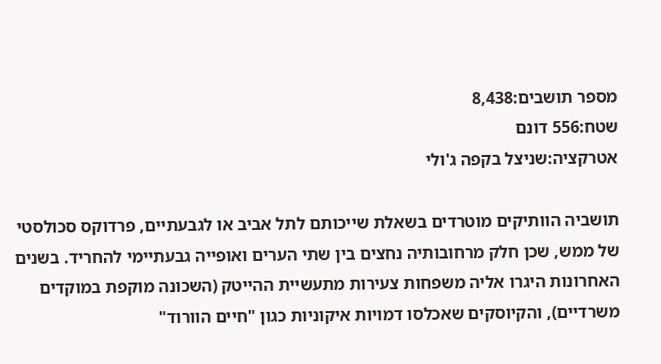מספר תושבים:8,438
שטח:556 דונם
אטרקציה:שניצל בקפה ג'ולי

תושביה הוותיקים מוטרדים בשאלת שייכותם לתל אביב או לגבעתיים, פרדוקס סכולסטי של ממש, שכן חלק מרחובותיה נחצים בין שתי הערים ואופייה גבעתיימי להחריד. בשנים האחרונות היגרו אליה משפחות צעירות מתעשיית ההייטק (השכונה מוקפת במוקדים משרדיים), והקיוסקים שאכלסו דמויות איקוניות כגון "חיים הוורוד"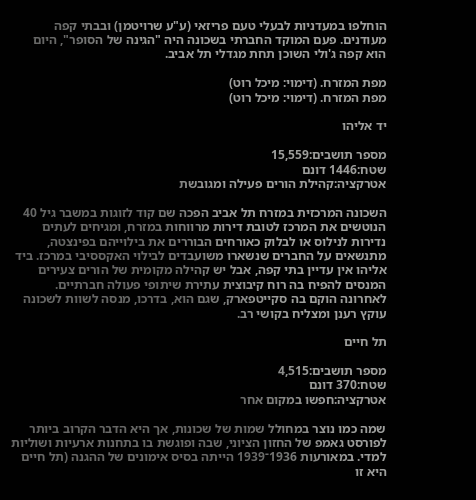הוחלפו במעדניות לבעלי טעם פריזאי (ע"ע שרויטמן) ובבתי קפה מעודנים. פעם המוקד החברתי בשכונה היה "הגינה של הסופר", היום הוא קפה ג'ולי השוכן תחת מגדלי תל אביב.

מפת המזרח. (דימוי: מיכל רוט)
מפת המזרח. (דימוי: מיכל רוט)

יד אליהו

מספר תושבים:15,559
שטח:1446 דונם
אטרקציה:קהילת הורים פעילה ומגובשת

השכונה המרכזית במזרח תל אביב הפכה שם קוד לזוגות במשבר גיל 40 הנוטשים את המרכז לטובת דירות מרווחות במזרח, ומגיחים לעתים נדירות לנילוס או לבלוק כאורחים הבוררים את בילוייהם בפינצטה, מתנשאים על החברים שנשארו משועבדים לבילוי האקססיבי במרכז. ביד אליהו אין עדיין בתי קפה, אבל יש קהילה מקומית של הורים צעירים המנסים להפיח בה רוח קיבוצית עתירת שיתופי פעולה חברתיים. לאחרונה הוקם בה סקייטפארק, שגם הוא, בדרכו, מנסה לשוות לשכונה עוקץ רענן ומצליח בקושי רב.

תל חיים

מספר תושבים:4,515
שטח:370 דונם
אטרקציה:חפשו במקום אחר

שמה כמו נוצר במחולל שמות של שכונות, אך היא הדבר הקרוב ביותר לפורסט גאמפ של החזון הציוני, שבה ופוגשת בו בתחנות ארעיות ושוליות למדי. במאורעות 1936־1939 הייתה בסיס אימונים של ההגנה (תל חיים היא זו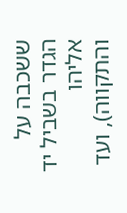ששכבה על הגדר בשביל יד אליהו והתקווה), ועד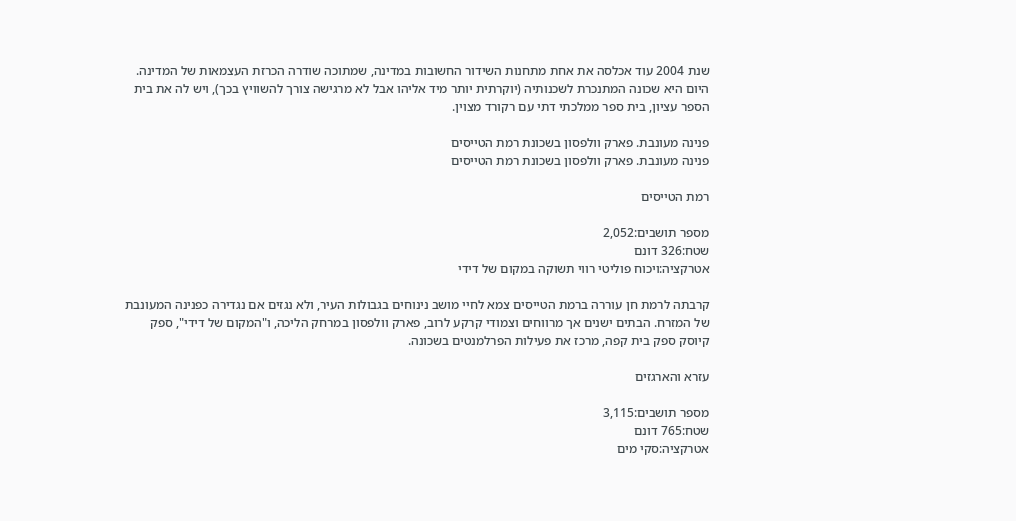שנת 2004 עוד אכלסה את אחת מתחנות השידור החשובות במדינה, שמתוכה שודרה הכרזת העצמאות של המדינה. היום היא שכונה המתנכרת לשכנותיה (יוקרתית יותר מיד אליהו אבל לא מרגישה צורך להשוויץ בכך), ויש לה את בית הספר עציון, בית ספר ממלכתי דתי עם רקורד מצוין.

פנינה מעונבת. פארק וולפסון בשכונת רמת הטייסים
פנינה מעונבת. פארק וולפסון בשכונת רמת הטייסים

רמת הטייסים

מספר תושבים:2,052
שטח:326 דונם
אטרקציה:ויכוח פוליטי רווי תשוקה במקום של דידי

קרבתה לרמת חן עוררה ברמת הטייסים צמא לחיי מושב נינוחים בגבולות העיר, ולא נגזים אם נגדירה כפנינה המעונבת של המזרח. הבתים ישנים אך מרווחים וצמודי קרקע לרוב, פארק וולפסון במרחק הליכה, ו"המקום של דידי", ספק קיוסק ספק בית קפה, מרכז את פעילות הפרלמנטים בשכונה.

עזרא והארגזים

מספר תושבים:3,115
שטח:765 דונם
אטרקציה:סקי מים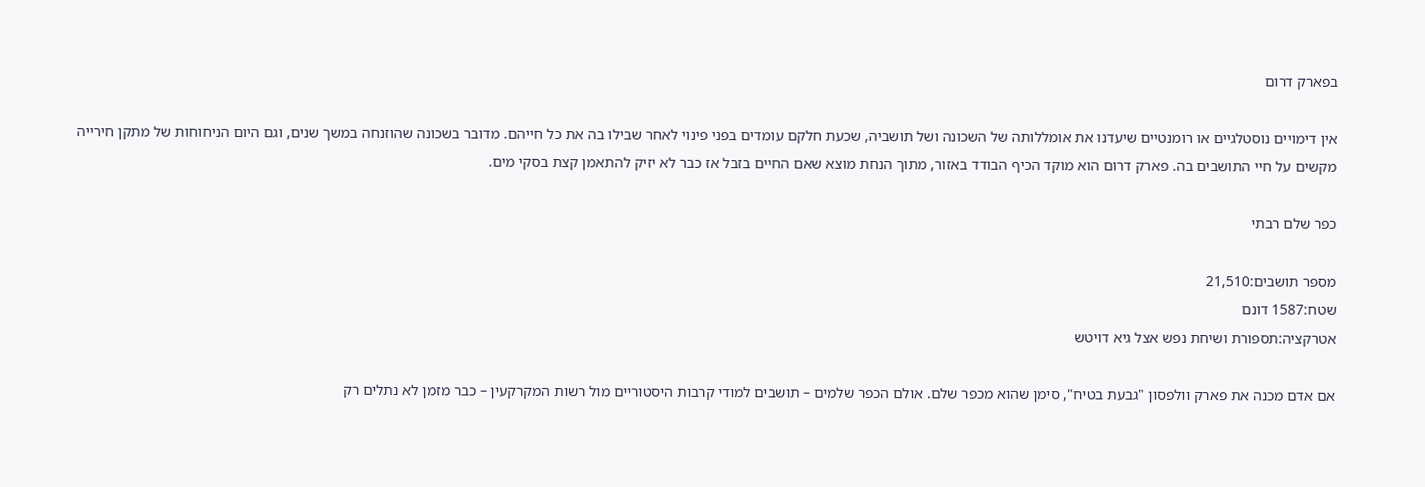בפארק דרום

אין דימויים נוסטלגיים או רומנטיים שיעדנו את אומללותה של השכונה ושל תושביה, שכעת חלקם עומדים בפני פינוי לאחר שבילו בה את כל חייהם. מדובר בשכונה שהוזנחה במשך שנים, וגם היום הניחוחות של מתקן חירייה מקשים על חיי התושבים בה. פארק דרום הוא מוקד הכיף הבודד באזור, מתוך הנחת מוצא שאם החיים בזבל אז כבר לא יזיק להתאמן קצת בסקי מים.

כפר שלם רבתי

מספר תושבים:21,510
שטח:1587 דונם
אטרקציה:תספורת ושיחת נפש אצל גיא דויטש

אם אדם מכנה את פארק וולפסון "גבעת בטיח", סימן שהוא מכפר שלם. אולם הכפר שלמים – תושבים למודי קרבות היסטוריים מול רשות המקרקעין – כבר מזמן לא נתלים רק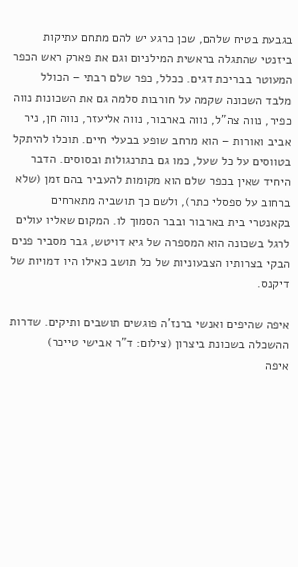בגבעת בטיח שלהם, שכן כרגע יש להם מתחם עתיקות ביזנטי שהתגלה בראשית המילניום וגם את פארק ראש הכפר המעוטר בבריכת דגים. ככלל, כפר שלם רבתי – הכולל מלבד השכונה שקמה על חורבות סלמה גם את השכונות נווה כפיר, נווה צה"ל, נווה בארבור, נווה אליעזר, נווה חן, ניר אביב ואורות – הוא מרחב שופע בבעלי חיים. תוכלו להיתקל בטווסים על כל שעל, כמו גם בתרנגולות ובסוסים. הדבר היחיד שאין בכפר שלם הוא מקומות להעביר בהם זמן (שלא ברחוב על ספסלי כתר), ולשם כך תושביה מתארחים בקאנטרי בית בארבור ובבר הסמוך לו. המקום שאליו עולים לרגל בשכונה הוא המספרה של גיא דויטש, גבר מסביר פנים הבקי בצרותיו הצבעוניות של כל תושב כאילו היו דמויות של דיקנס.

איפה שהיפים ואנשי ברנז'ה פוגשים תושבים ותיקים. שדרות ההשכלה בשכונת ביצרון (צילום: ד"ר אבישי טייכר)
איפה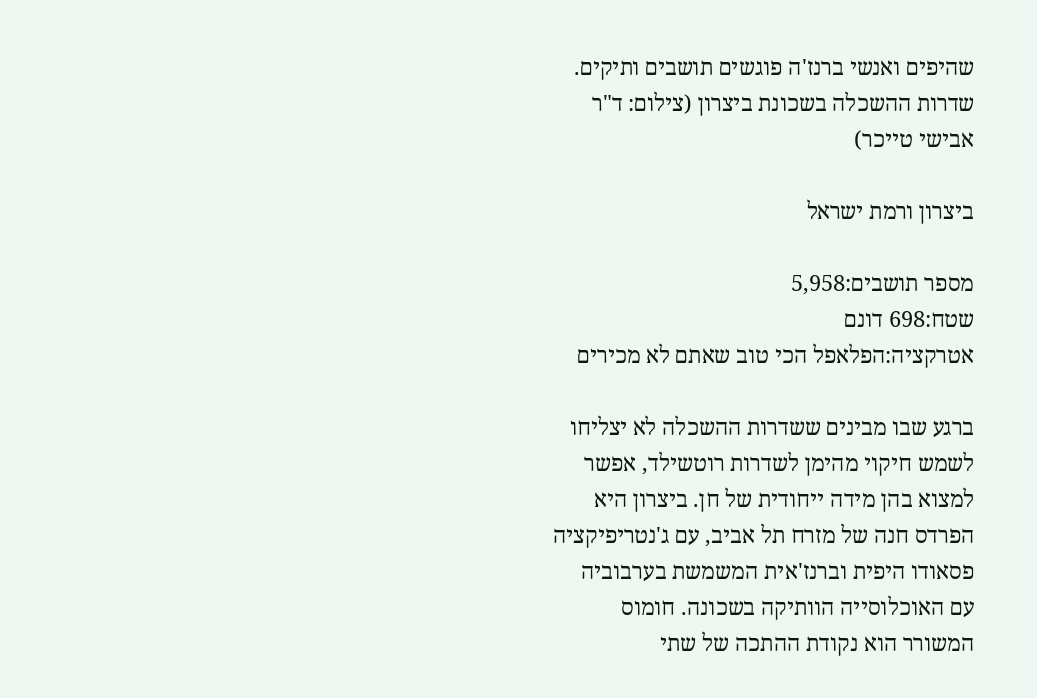שהיפים ואנשי ברנז'ה פוגשים תושבים ותיקים. שדרות ההשכלה בשכונת ביצרון (צילום: ד"ר אבישי טייכר)

ביצרון ורמת ישראל

מספר תושבים:5,958
שטח:698 דונם
אטרקציה:הפלאפל הכי טוב שאתם לא מכירים

ברגע שבו מבינים ששדרות ההשכלה לא יצליחו לשמש חיקוי מהימן לשדרות רוטשילד, אפשר למצוא בהן מידה ייחודית של חן. ביצרון היא הפרדס חנה של מזרח תל אביב, עם ג'נטריפיקציה פסאודו היפית וברנז'אית המשמשת בערבוביה עם האוכלוסייה הוותיקה בשכונה. חומוס המשורר הוא נקודת ההתכה של שתי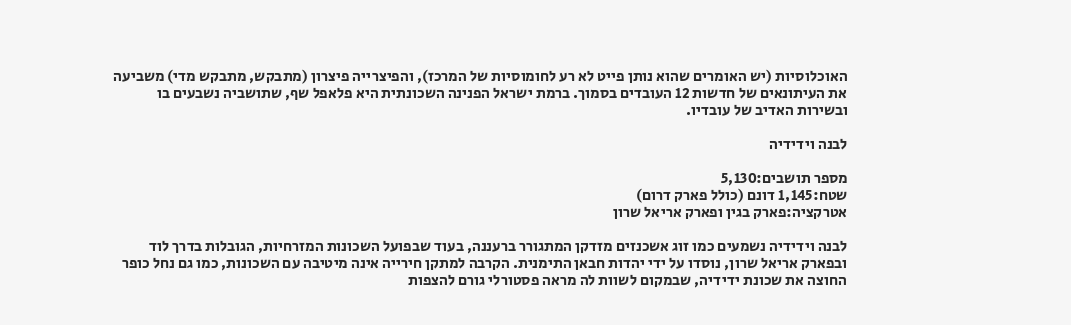האוכלוסיות (יש האומרים שהוא נותן פייט לא רע לחומוסיות של המרכז), והפיצרייה פיצרון (מתבקש, מתבקש מדי) משביעה את העיתונאים של חדשות 12 העובדים בסמוך. ברמת ישראל הפנינה השכונתית היא פלאפל שף, שתושביה נשבעים בו ובשירות האדיב של עובדיו.

לבנה וידידיה

מספר תושבים:5,130
שטח:1,145 דונם (כולל פארק דרום)
אטרקציה:פארק בגין ופארק אריאל שרון

לבנה וידידיה נשמעים כמו זוג אשכנזים מזדקן המתגורר ברעננה, בעוד שבפועל השכונות המזרחיות, הגובלות בדרך לוד ובפארק אריאל שרון, נוסדו על ידי יהדות חבאן התימנית. הקרבה למתקן חירייה אינה מיטיבה עם השכונות, כמו גם נחל כופר החוצה את שכונת ידידיה, שבמקום לשוות לה מראה פסטורלי גורם להצפות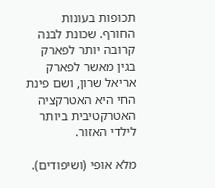תכופות בעונות החורף. שכונת לבנה קרובה יותר לפארק בגין מאשר לפארק אריאל שרון, ושם פינת החי היא האטרקציה האטרקטיבית ביותר לילדי האזור.

מלא אופי (ושיפודים).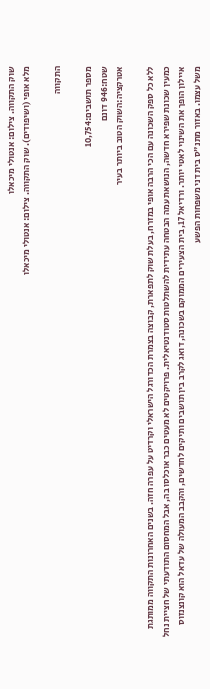שוק התקווה. צילום: אנטולי מיכאלו
מלא אופי (ושיפודים). שוק התקווה. צילום: אנטולי מיכאלו

התקווה

מספר תושבים:10,754
שטח:946 דונם
אטרקציה:השוק הטוב ביותר בעיר

ללא כל ספק השכונה עם הכי הרבה אופי במזרח, בעלת שוק לתפארת, קבוצה בצמרת הכדורגל הישראלי וקרדיט על עפרה חזה. בשנים האחרונות התקווה ממותגת כמעין שכונת שפירא חדשה, הנושאת עמה הבטחה עתידית להשתלטות סטודנטיאלית. פרויקטים לא מעטים כבר אוכלסו בה, אבל המחסום התודעתי של חציית נחל איילון הופך את השינוי לאטי יותר. ורדיאל 17, בית הצעירים הממוקם בשכונה, דואג לקרב בין תושבים ותיקים לחדשים, והקבב המעולה של עדאל הוא קונצנזוס משל עצמו. באזור מתנ"ס בית דני משפחות הפשע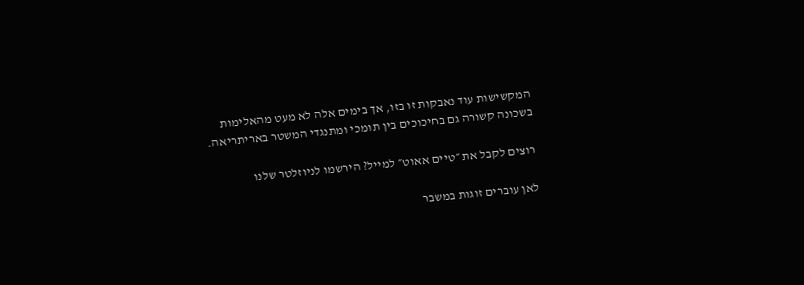המקשישות עוד נאבקות זו בזו, אך בימים אלה לא מעט מהאלימות בשכונה קשורה גם בחיכוכים בין תומכי ומתנגדי המשטר באריתריאה.

רוצים לקבל את ״טיים אאוט״ למייל? הירשמו לניוזלטר שלנו

לאן עוברים זוגות במשבר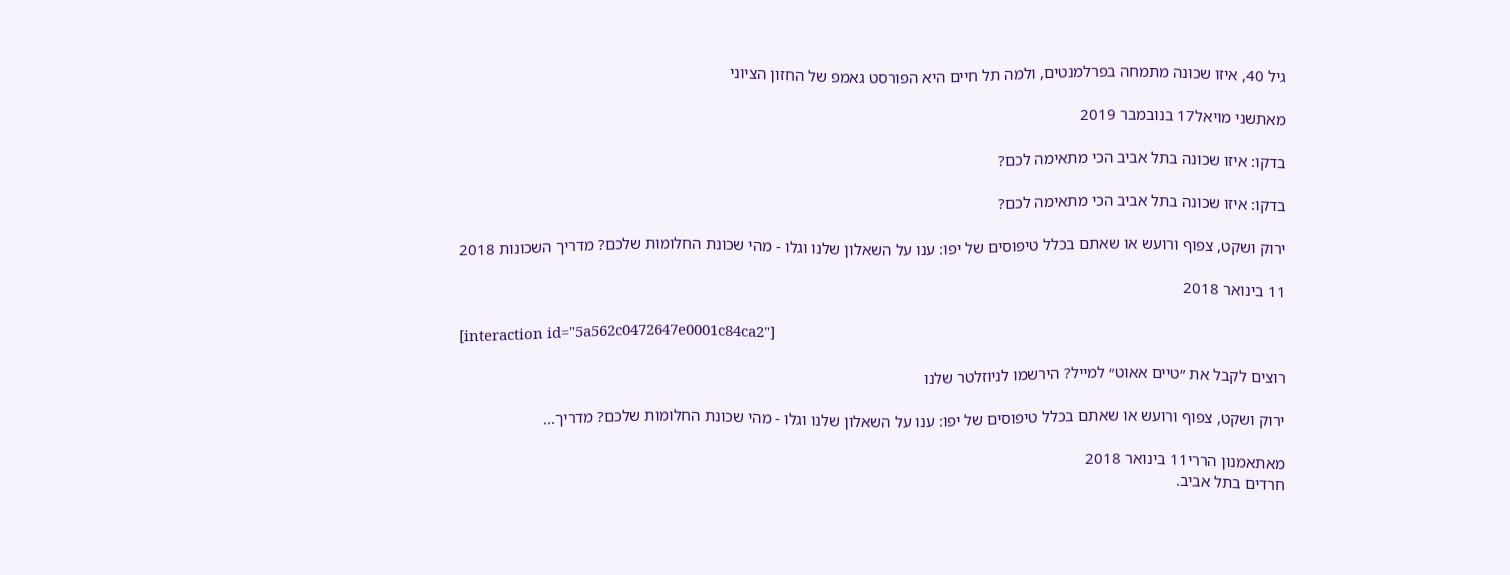גיל 40, איזו שכונה מתמחה בפרלמנטים, ולמה תל חיים היא הפורסט גאמפ של החזון הציוני

מאתשני מויאל17 בנובמבר 2019

בדקו: איזו שכונה בתל אביב הכי מתאימה לכם?

בדקו: איזו שכונה בתל אביב הכי מתאימה לכם?

ירוק ושקט, צפוף ורועש או שאתם בכלל טיפוסים של יפו: ענו על השאלון שלנו וגלו - מהי שכונת החלומות שלכם? מדריך השכונות 2018

11 בינואר 2018

[interaction id="5a562c0472647e0001c84ca2"]

רוצים לקבל את ״טיים אאוט״ למייל? הירשמו לניוזלטר שלנו

ירוק ושקט, צפוף ורועש או שאתם בכלל טיפוסים של יפו: ענו על השאלון שלנו וגלו - מהי שכונת החלומות שלכם? מדריך...

מאתאמנון הררי11 בינואר 2018
חרדים בתל אביב.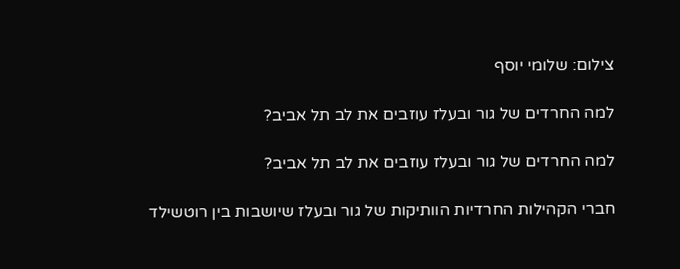צילום: שלומי יוסף

למה החרדים של גור ובעלז עוזבים את לב תל אביב?

למה החרדים של גור ובעלז עוזבים את לב תל אביב?

חברי הקהילות החרדיות הוותיקות של גור ובעלז שיושבות בין רוטשילד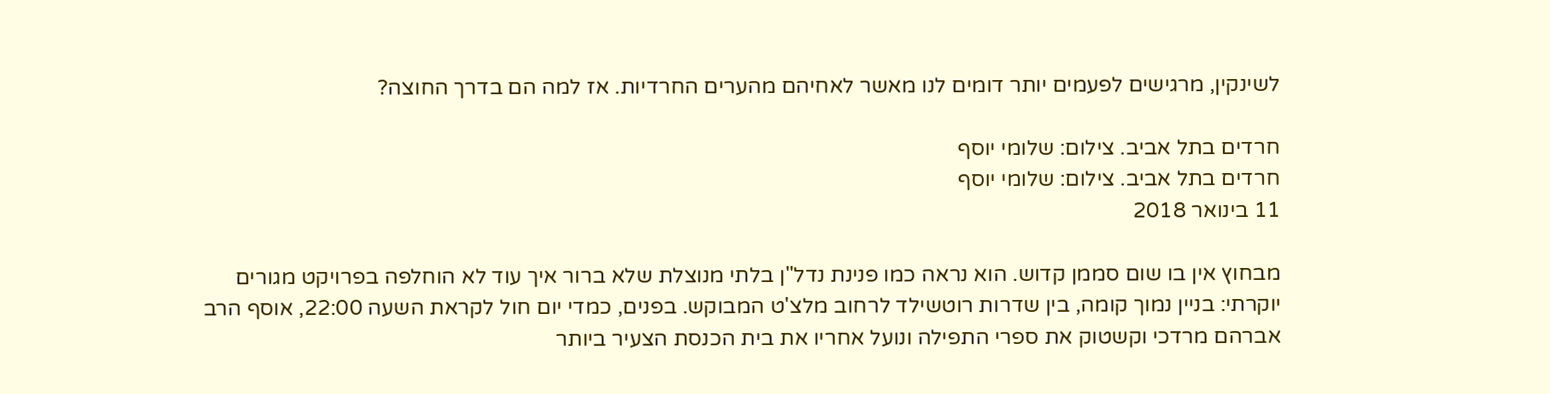לשינקין, מרגישים לפעמים יותר דומים לנו מאשר לאחיהם מהערים החרדיות. אז למה הם בדרך החוצה?

חרדים בתל אביב. צילום: שלומי יוסף
חרדים בתל אביב. צילום: שלומי יוסף
11 בינואר 2018

מבחוץ אין בו שום סממן קדוש. הוא נראה כמו פנינת נדל"ן בלתי מנוצלת שלא ברור איך עוד לא הוחלפה בפרויקט מגורים יוקרתי: בניין נמוך קומה, בין שדרות רוטשילד לרחוב מלצ'ט המבוקש. בפנים, כמדי יום חול לקראת השעה 22:00, אוסף הרב אברהם מרדכי וקשטוק את ספרי התפילה ונועל אחריו את בית הכנסת הצעיר ביותר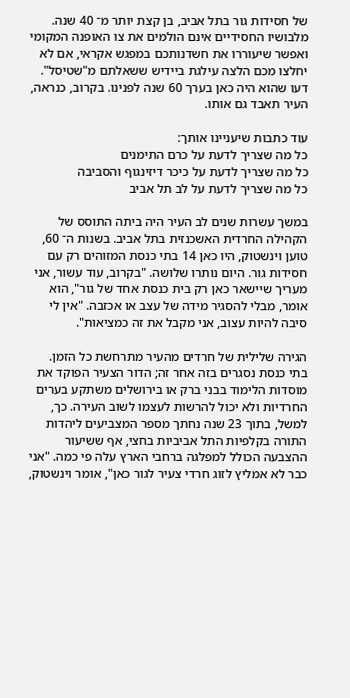של חסידות גור בתל אביב, בן קצת יותר מ־ 40 שנה. מלבושיו החסידיים אינם הולמים את צו האופנה המקומי ואפשר שיעוררו את חשדנותכם במפגש אקראי, אם לא יחלצו מכם הלצה עילגת ביידיש ששאלתם מ"שטיסל". דעו שהוא היה כאן בערך 60 שנה לפנינו. בקרוב, כנראה, העיר תאבד גם אותו.

עוד כתבות שיעניינו אותך:
כל מה שצריך לדעת על כרם התימנים
כל מה שצריך לדעת על כיכר דיזינגוף והסביבה
כל מה שצריך לדעת על לב תל אביב

במשך עשרות שנים לב העיר היה ביתה התוסס של הקהילה החרדית האשכנזית בתל אביב. בשנות ה־ 60, טוען וינשטוק, היו כאן 14 בתי כנסת המזוהים רק עם חסידות גור. היום נותרו שלושה. "בקרוב, עוד עשור, אני מעריך שיישאר כאן רק בית כנסת אחד של גור", הוא אומר, מבלי להסגיר מידה של עצב או אכזבה. "אין לי סיבה להיות עצוב, אני מקבל את זה כמציאות".

הגירה שלילית של חרדים מהעיר מתרחשת כל הזמן. בתי כנסת נסגרים בזה אחר זה; הדור הצעיר הפוקד את מוסדות הלימוד בבני ברק או בירושלים משתקע בערים החרדיות ולא יכול להרשות לעצמו לשוב העירה. כך, למשל, בתוך 23 שנה נחתך מספר המצביעים ליהדות התורה בקלפיות התל אביביות בחצי, אף ששיעור ההצבעה הכולל למפלגה ברחבי הארץ עלה פי כמה. "אני כבר לא אמליץ לזוג חרדי צעיר לגור כאן", אומר וינשטוק,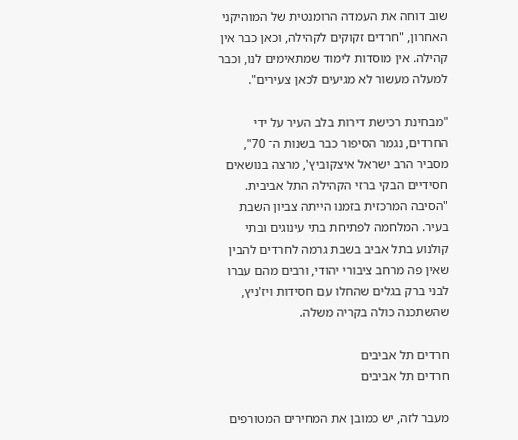שוב דוחה את העמדה הרומנטית של המוהיקני האחרון, "חרדים זקוקים לקהילה, וכאן כבר אין קהילה. אין מוסדות לימוד שמתאימים לנו, וכבר למעלה מעשור לא מגיעים לכאן צעירים".

"מבחינת רכישת דירות בלב העיר על ידי החרדים, נגמר הסיפור כבר בשנות ה־ 70", מסביר הרב ישראל איצקוביץ', מרצה בנושאים חסידיים הבקי ברזי הקהילה התל אביבית. "הסיבה המרכזית בזמנו הייתה צביון השבת בעיר. המלחמה לפתיחת בתי עינוגים ובתי קולנוע בתל אביב בשבת גרמה לחרדים להבין שאין פה מרחב ציבורי יהודי, ורבים מהם עברו לבני ברק בגלים שהחלו עם חסידות ויז'ניץ, שהשתכנה כולה בקריה משלה.

חרדים תל אביבים
חרדים תל אביבים

מעבר לזה, יש כמובן את המחירים המטורפים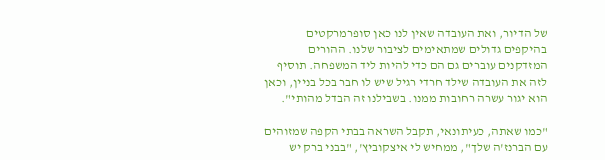של הדיור, ואת העובדה שאין לנו כאן סופרמרקטים בהיקפים גדולים שמתאימים לציבור שלנו. ההורים המזדקנים עוברים גם הם כדי להיות ליד המשפחה. תוסיף לזה את העובדה שילד חרדי רגיל שיש לו חבר בכל בניין, וכאן הוא יגור עשרה רחובות ממנו. בשבילנו זה הבדל מהותי".

"כמו שאתה, כעיתונאי, תקבל השראה בבתי הקפה שמזוהים עם הברנז'ה שלך", ממחיש לי איצקוביץ', "בבני ברק יש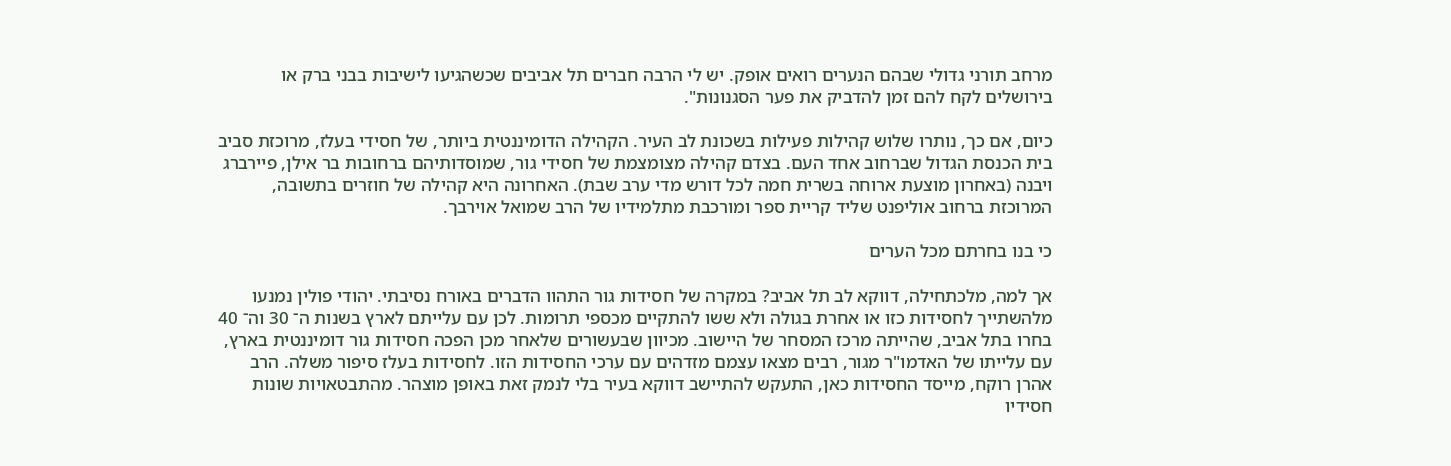מרחב תורני גדולי שבהם הנערים רואים אופק. יש לי הרבה חברים תל אביבים שכשהגיעו לישיבות בבני ברק או בירושלים לקח להם זמן להדביק את פער הסגנונות".

כיום, אם כך, נותרו שלוש קהילות פעילות בשכונת לב העיר. הקהילה הדומיננטית ביותר, של חסידי בעלז, מרוכזת סביב בית הכנסת הגדול שברחוב אחד העם. בצדם קהילה מצומצמת של חסידי גור, שמוסדותיהם ברחובות בר אילן, פיירברג ויבנה (באחרון מוצעת ארוחה בשרית חמה לכל דורש מדי ערב שבת). האחרונה היא קהילה של חוזרים בתשובה, המרוכזת ברחוב אוליפנט שליד קריית ספר ומורכבת מתלמידיו של הרב שמואל אוירבך.

כי בנו בחרתם מכל הערים

אך למה, מלכתחילה, דווקא לב תל אביב? במקרה של חסידות גור התהוו הדברים באורח נסיבתי. יהודי פולין נמנעו מלהשתייך לחסידות כזו או אחרת בגולה ולא ששו להתקיים מכספי תרומות. לכן עם עלייתם לארץ בשנות ה־ 30 וה־ 40 בחרו בתל אביב, שהייתה מרכז המסחר של היישוב. מכיוון שבעשורים שלאחר מכן הפכה חסידות גור דומיננטית בארץ, עם עלייתו של האדמו"ר מגור, רבים מצאו עצמם מזדהים עם ערכי החסידות הזו. לחסידות בעלז סיפור משלה. הרב אהרן רוקח, מייסד החסידות כאן, התעקש להתיישב דווקא בעיר בלי לנמק זאת באופן מוצהר. מהתבטאויות שונות חסידיו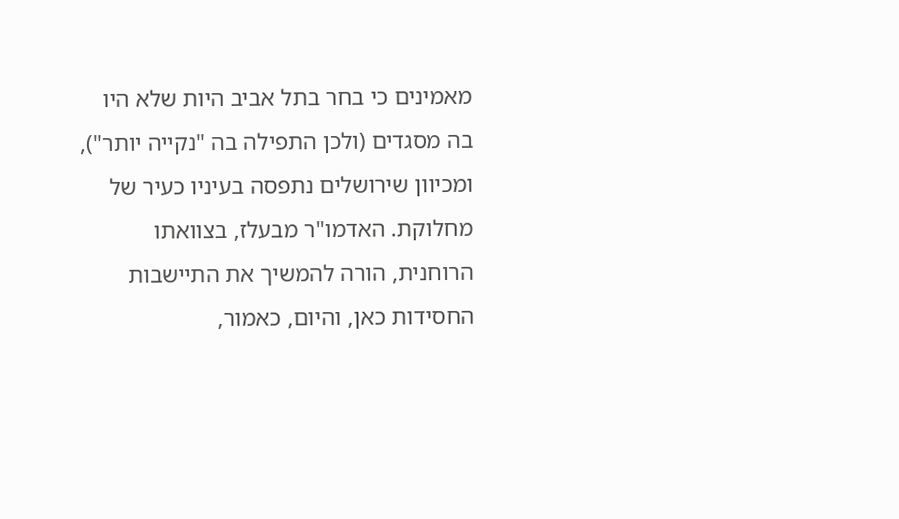מאמינים כי בחר בתל אביב היות שלא היו בה מסגדים (ולכן התפילה בה "נקייה יותר"), ומכיוון שירושלים נתפסה בעיניו כעיר של מחלוקת. האדמו"ר מבעלז, בצוואתו הרוחנית, הורה להמשיך את התיישבות החסידות כאן, והיום, כאמור,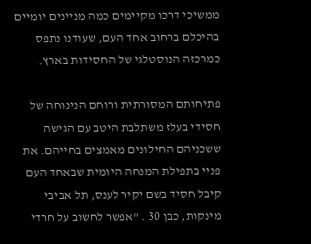ממשיכי דרכו מקיימים כמה מניינים יומיים בהיכלם ברחוב אחד העם, שעודנו נתפס כמרכזה הנוסטלגי של החסידות בארץ.

פתיחותם המסורתית ורוחם הנינוחה של חסידי בעלז משתלבת היטב עם הגישה ששכניהם החילונים מאמצים בחייהם. את פניי בתפילת המנחה היומית שבאחד העם קיבל חסיד בשם יקיר לענס, תל אביבי מינקות, כבן 30 . "אפשר לחשוב על חרדי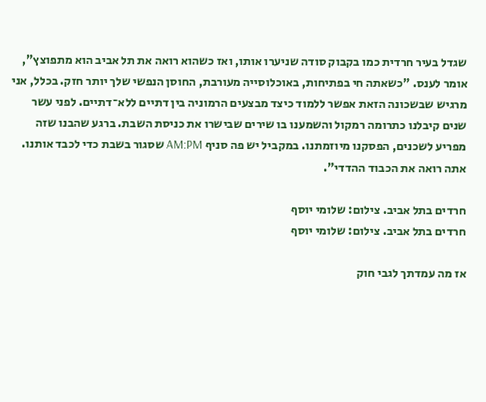שגדל בעיר חרדית כמו בקבוק סודה שניערו אותו, ואז כשהוא רואה את תל אביב הוא מתפוצץ", אומר לענס. "כשאתה חי בפתיחות, באוכלוסייה מעורבת, החוסן הנפשי שלך יותר חזק. בכלל, אני מרגיש שבשכונה הזאת אפשר ללמוד כיצד מבצעים הרמוניה בין דתיים ללא־דתיים. לפני עשר שנים קיבלנו כתרומה רמקול והשמענו בו שירים שבישרו את כניסת השבת. ברגע שהבנו שזה מפריע לשכנים, הפסקנו מיוזמתנו. במקביל יש פה סניף AM:PM שסגור בשבת כדי לכבד אותנו. אתה רואה את הכבוד ההדדי".

חרדים בתל אביב. צילום: שלומי יוסף
חרדים בתל אביב. צילום: שלומי יוסף

אז מה עמדתך לגבי חוק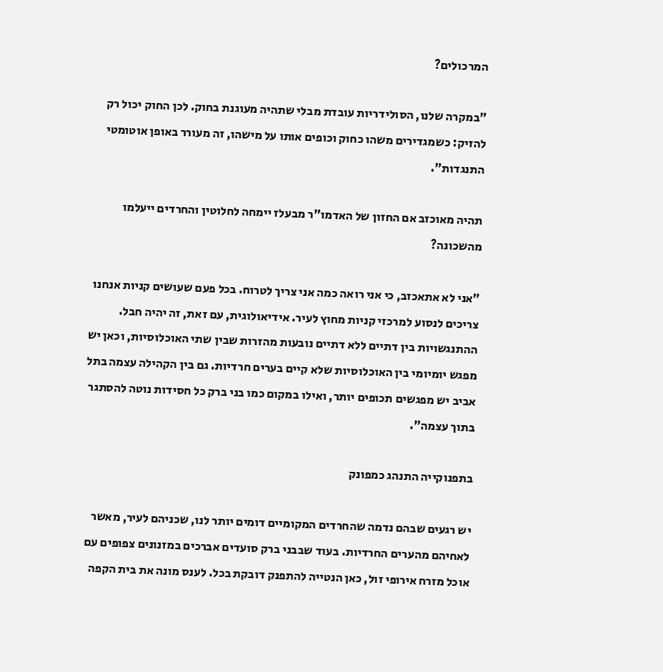המרכולים?

"במקרה שלנו, הסולידריות עובדת מבלי שתהיה מעוגנת בחוק. לכן החוק יכול רק להזיק: כשמגדירים משהו כחוק וכופים אותו על מישהו, זה מעורר באופן אוטומטי התנגדות".

תהיה מאוכזב אם החזון של האדמו"ר מבעלז יימחה לחלוטין והחרדים ייעלמו מהשכונה?

"אני לא אתאכזב, כי אני רואה כמה אני צריך לטרוח. בכל פעם שעושים קניות אנחנו צריכים לנסוע למרכזי קניות מחוץ לעיר. אידיאולוגית, עם זאת, זה יהיה חבל. ההתנגשויות בין דתיים ללא דתיים נובעות מהזרות שבין שתי האוכלוסיות, וכאן יש מפגש יומיומי בין האוכלוסיות שלא קיים בערים חרדיות. גם בין הקהילה עצמה בתל אביב יש מפגשים תכופים יותר, ואילו במקום כמו בני ברק כל חסידות נוטה להסתגר בתוך עצמה".

בתפנוקייה התנהג כמפונק

יש רגעים שבהם נדמה שהחרדים המקומיים דומים יותר לנו, שכניהם לעיר, מאשר לאחיהם מהערים החרדיות. בעוד שבבני ברק סועדים אברכים במזנונים צפופים עם אוכל מזרח אירופי זול, כאן הנטייה להתפנק דובקת בכל. לענס מונה את בית הקפה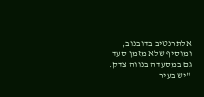אלתרנטיב בדובנוב, ומוסיף שלא מזמן סעד גם במסעדה בנווה צדק. "יש בעיר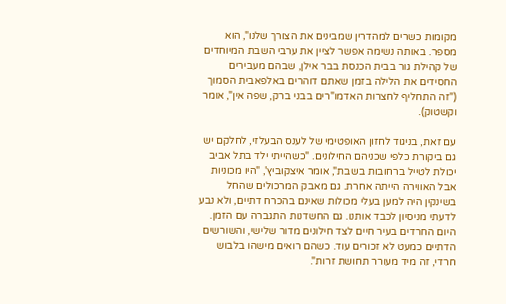מקומות כשרים למהדרין שמבינים את הצורך שלנו", הוא מספר. באותה נשימה אפשר לציין את ערבי השבת המיוחדים של קהילת גור בבית הכנסת בבר אילן, שבהם מעבירים החסידים את הלילה בזמן שאתם דוהרים באלפאבית הסמוך ("זה התחליף לחצרות האדמו"רים בבני ברק, שפה אין", אומר וקשטוק).

עם זאת, בניגוד לחזון האופטימי של לענס הבעלזי, לחלקם יש גם ביקורת כלפי שכניהם החילונים. "כשהייתי ילד בתל אביב יכולת לטייל ברחובות בשבת", אומר איצקוביץ', "היו מכוניות אבל האווירה הייתה אחרת. גם מאבק המרכולים שהחל בשינקין היה למען בעלי מכולות שאינם בהכרח דתיים, ולא נבע לדעתי מניסיון לכבד אותנו. גם החשדנות התגברה עם הזמן. היום החרדים בעיר חיים לצד חילונים מדור שלישי, והשורשים הדתיים כמעט לא זכורים עוד. כשהם רואים מישהו בלבוש חרדי, זה מיד מעורר תחושת זרות".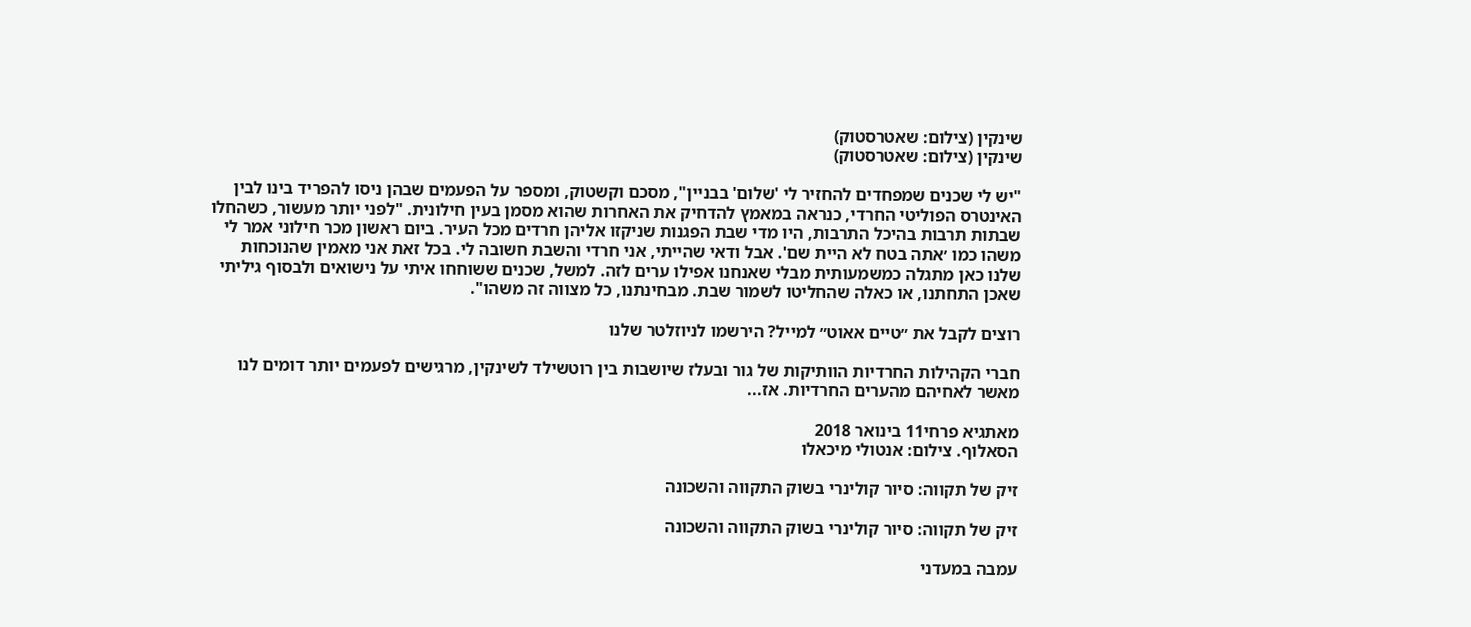שינקין (צילום: שאטרסטוק)
שינקין (צילום: שאטרסטוק)

"יש לי שכנים שמפחדים להחזיר לי 'שלום' בבניין", מסכם וקשטוק, ומספר על הפעמים שבהן ניסו להפריד בינו לבין האינטרס הפוליטי החרדי, כנראה במאמץ להדחיק את האחרות שהוא מסמן בעין חילונית. "לפני יותר מעשור, כשהחלו שבתות תרבות בהיכל התרבות, היו מדי שבת הפגנות שניקזו אליהן חרדים מכל העיר. ביום ראשון מכר חילוני אמר לי משהו כמו ׳אתה בטח לא היית שם'. אבל ודאי שהייתי, אני חרדי והשבת חשובה לי. בכל זאת אני מאמין שהנוכחות שלנו כאן מתגלה כמשמעותית מבלי שאנחנו אפילו ערים לזה. למשל, שכנים ששוחחו איתי על נישואים ולבסוף גיליתי שאכן התחתנו, או כאלה שהחליטו לשמור שבת. מבחינתנו, כל מצווה זה משהו".

רוצים לקבל את ״טיים אאוט״ למייל? הירשמו לניוזלטר שלנו

חברי הקהילות החרדיות הוותיקות של גור ובעלז שיושבות בין רוטשילד לשינקין, מרגישים לפעמים יותר דומים לנו מאשר לאחיהם מהערים החרדיות. אז...

מאתגיא פרחי11 בינואר 2018
הסאלוף. צילום: אנטולי מיכאלו

זיק של תקווה: סיור קולינרי בשוק התקווה והשכונה

זיק של תקווה: סיור קולינרי בשוק התקווה והשכונה

עמבה במעדני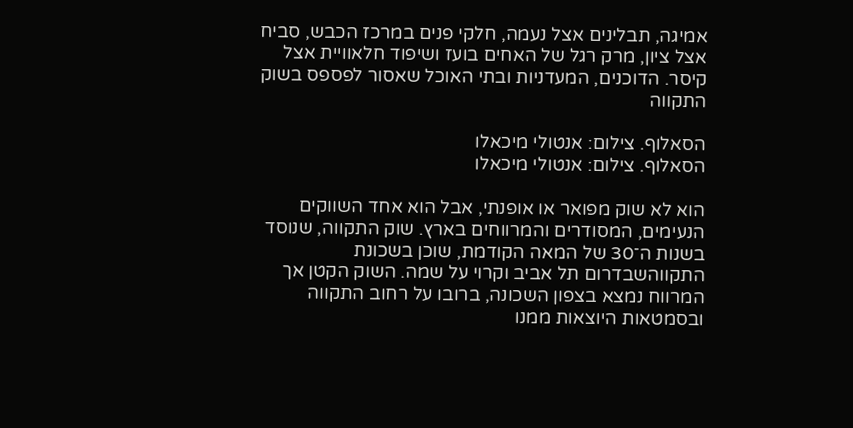אמיגה, תבלינים אצל נעמה, חלקי פנים במרכז הכבש, סביח אצל ציון, מרק רגל של האחים בועז ושיפוד חלאוויית אצל קיסר. הדוכנים, המעדניות ובתי האוכל שאסור לפספס בשוק התקווה

הסאלוף. צילום: אנטולי מיכאלו
הסאלוף. צילום: אנטולי מיכאלו

הוא לא שוק מפואר או אופנתי, אבל הוא אחד השווקים הנעימים, המסודרים והמרווחים בארץ. שוק התקווה, שנוסד בשנות ה־30 של המאה הקודמת, שוכן בשכונת התקווהשבדרום תל אביב וקרוי על שמה. השוק הקטן אך המרווח נמצא בצפון השכונה, ברובו על רחוב התקווה ובסמטאות היוצאות ממנו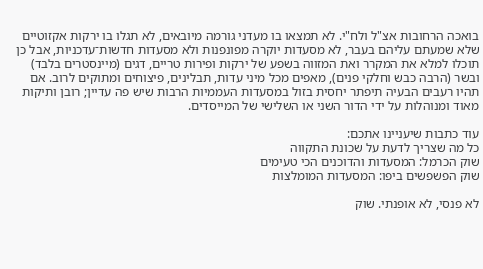בואכה הרחובות אצ"ל ולח"י. לא תמצאו בו מעדני גורמה מיובאים, לא תגלו בו ירקות אקזוטיים שלא שמעתם עליהם בעבר, לא מסעדות יוקרה מפונפנות ולא מסעדות חדשות־עדכניות, אבל כן תוכלו למלא את המקרר ואת המזווה בשפע של ירקות ופירות טריים, דגים (מיינסטרים בלבד) ובשר (הרבה כבש וחלקי פנים), מאפים מכל מיני עדות, תבלינים, פיצוחים ומתוקים לרוב. אם תהיו רעבים הבעיה תיפתר יחסית בזול במסעדות העממיות הרבות שיש פה עדיין; רובן ותיקות מאוד ומנוהלות על ידי הדור השני או השלישי של המייסדים.

עוד כתבות שיעניינו אתכם:
כל מה שצריך לדעת על שכונת התקווה
שוק הכרמל: המסעדות והדוכנים הכי טעימים
שוק הפשפשים ביפו: המסעדות המומלצות

לא פנסי, לא אופנתי. שוק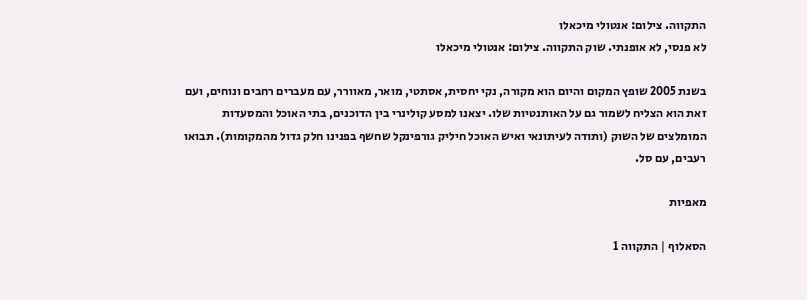התקווה. צילום: אנטולי מיכאלו
לא פנסי, לא אופנתי. שוק התקווה. צילום: אנטולי מיכאלו

בשנת 2005 שופץ המקום והיום הוא מקורה, נקי יחסית, אסתטי, מואר, מאוורר, עם מעברים רחבים ונוחים, ועם זאת הוא הצליח לשמור גם על האותנטיות שלו. יצאנו למסע קולינרי בין הדוכנים, בתי האוכל והמסעדות המומלצים של השוק (ותודה לעיתונאי ואיש האוכל חיליק גורפינקל שחשף בפנינו חלק גדול מהמקומות). תבואו רעבים, עם סל.

מאפיות

הסאלוף | התקווה 1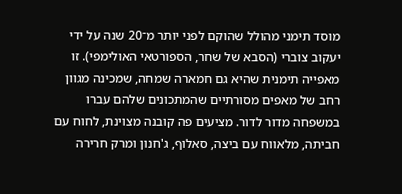מוסד תימני מהולל שהוקם לפני יותר מ־20 שנה על ידי יעקוב צוברי (הסבא של שחר, הספורטאי האולימפי). זו מאפייה תימנית שהיא גם חמארה שמחה, שמכינה מגוון רחב של מאפים מסורתיים שהמתכונים שלהם עברו במשפחה מדור לדור. מציעים פה קובנה מצוינת, לחוח עם חביתה, מלאווח עם ביצה, סאלוף, ג'חנון ומרק חרירה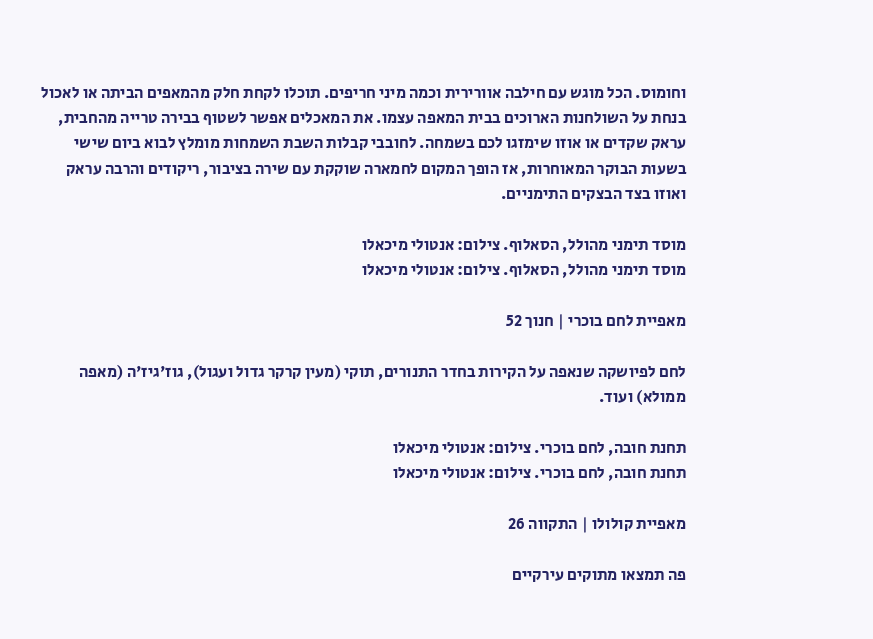וחומוס. הכל מוגש עם חילבה אוורירית וכמה מיני חריפים. תוכלו לקחת חלק מהמאפים הביתה או לאכול בנחת על השולחנות הארוכים בבית המאפה עצמו. את המאכלים אפשר לשטוף בבירה טרייה מהחבית, עראק שקדים או אוזו שימזגו לכם בשמחה. לחובבי קבלות השבת השמחות מומלץ לבוא ביום שישי בשעות הבוקר המאוחרות, אז הופך המקום לחמארה שוקקת עם שירה בציבור, ריקודים והרבה עראק ואוזו בצד הבצקים התימניים.

מוסד תימני מהולל, הסאלוף. צילום: אנטולי מיכאלו
מוסד תימני מהולל, הסאלוף. צילום: אנטולי מיכאלו

מאפיית לחם בוכרי | חנוך 52

לחם לפיושקה שנאפה על הקירות בחדר התנורים, תוקי (מעין קרקר גדול ועגול), גוז'גיז'ה (מאפה ממולא) ועוד.

תחנת חובה, לחם בוכרי. צילום: אנטולי מיכאלו
תחנת חובה, לחם בוכרי. צילום: אנטולי מיכאלו

מאפיית קולולו | התקווה 26

פה תמצאו מתוקים עירקיים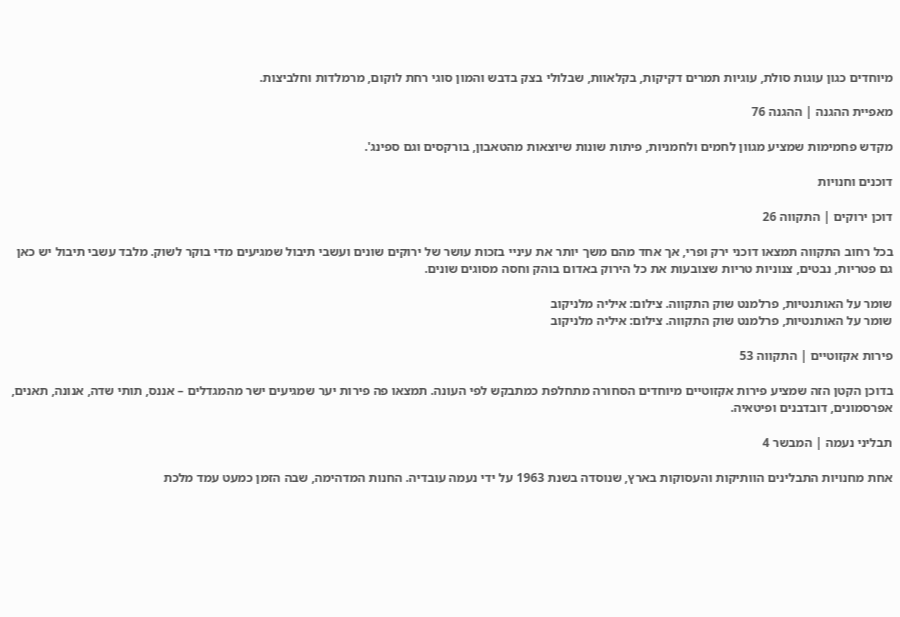מיוחדים כגון עוגות סולת, עוגיות תמרים דקיקות, בקלאוות, שבלולי בצק בדבש והמון סוגי רחת לוקום, מרמלדות וחלביצות.

מאפיית ההגנה | ההגנה 76

מקדש פחמימות שמציע מגוון לחמים ולחמניות, פיתות שונות שיוצאות מהטאבון, בורקסים וגם ספינג'.

דוכנים וחנויות

דוכן ירוקים | התקווה 26

בכל רחוב התקווה תמצאו דוכני ירק ופרי, אך אחד מהם משך יותר את עיניי בזכות עושר של ירוקים שונים ועשבי תיבול שמגיעים מדי בוקר לשוק. מלבד עשבי תיבול יש כאן גם פטריות, נבטים, צנוניות טריות שצובעות את כל הירוק באדום בוהק וחסה מסוגים שונים.

שומר על האותנטיות, פרלמנט שוק התקווה. צילום: איליה מלניקוב
שומר על האותנטיות, פרלמנט שוק התקווה. צילום: איליה מלניקוב

פירות אקזוטיים | התקווה 53

בדוכן הקטן הזה שמציע פירות אקזוטיים מיוחדים הסחורה מתחלפת כמתבקש לפי העונה. תמצאו פה פירות יער שמגיעים ישר מהמגדלים – אננס, תותי שדה, אנונה, תאנים, אפרסמונים, דובדבנים ופיטאיה.

תבליני נעמה | המבשר 4

אחת מחנויות התבלינים הוותיקות והעסוקות בארץ, שנוסדה בשנת 1963 על ידי נעמה עובדיה. החנות המדהימה, שבה הזמן כמעט עמד מלכת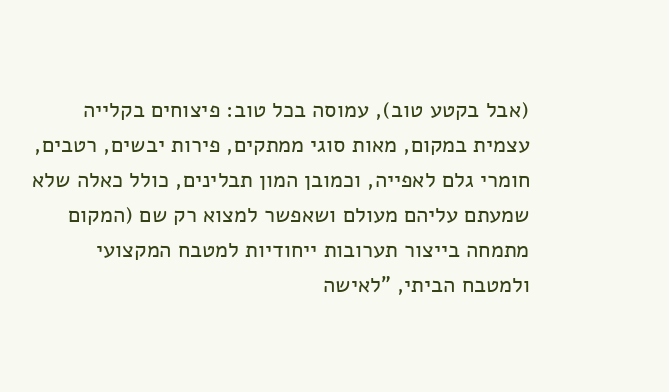(אבל בקטע טוב), עמוסה בכל טוב: פיצוחים בקלייה עצמית במקום, מאות סוגי ממתקים, פירות יבשים, רטבים, חומרי גלם לאפייה, וכמובן המון תבלינים, כולל כאלה שלא שמעתם עליהם מעולם ושאפשר למצוא רק שם (המקום מתמחה בייצור תערובות ייחודיות למטבח המקצועי ולמטבח הביתי, "לאישה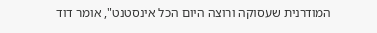המודרנית שעסוקה ורוצה היום הכל אינסטנט", אומר דוד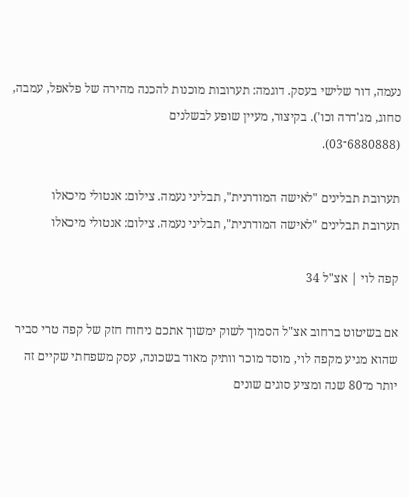נעמה, דור שלישי בעסק. דוגמה: תערובות מוכנות להכנה מהירה של פלאפל, עמבה, סחוג, מג'דרה וכו'). בקיצור, מעיין שופע לבשלנים
(6880888־03).

תערובת תבלינים "לאישה המודרנית", תבליני נעמה. צילום: אנטולי מיכאלו
תערובת תבלינים "לאישה המודרנית", תבליני נעמה. צילום: אנטולי מיכאלו

קפה לוי | אצ"ל 34

אם בשיטוט ברחוב אצ"ל הסמוך לשוק ימשוך אתכם ניחוח חזק של קפה טרי סביר שהוא מגיע מקפה לוי, מוסד מוכר וותיק מאוד בשכונה, עסק משפחתי שקיים זה יותר מ־80 שנה ומציע סוגים שונים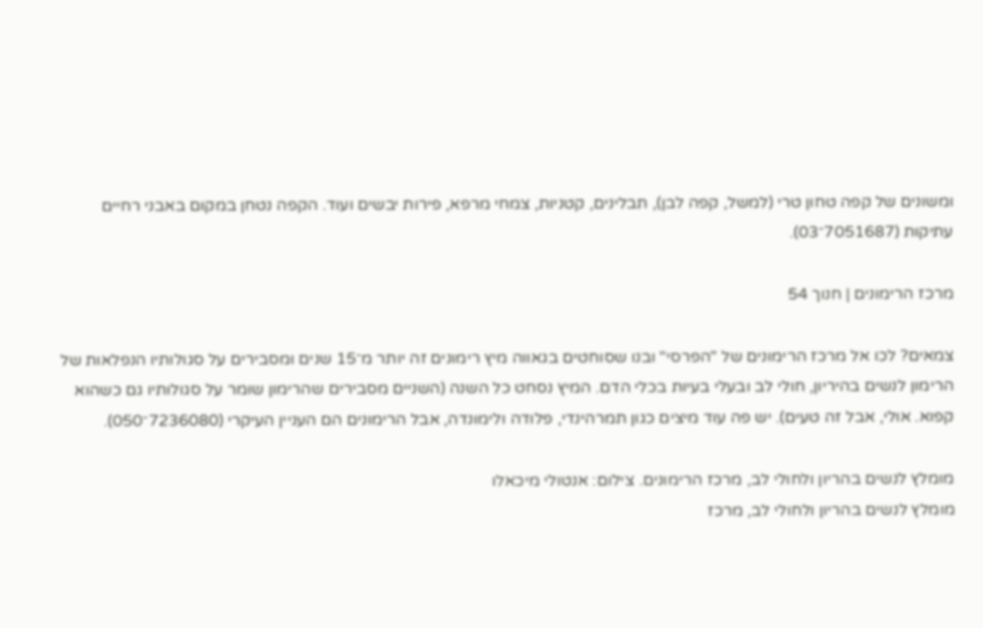ומשונים של קפה טחון טרי (למשל, קפה לבן), תבלינים, קטניות, צמחי מרפא, פירות יבשים ועוד. הקפה נטחן במקום באבני רחיים עתיקות (7051687־03).

מרכז הרימונים | חנוך 54

צמאים? לכו אל מרכז הרימונים של "הפרסי" ובנו שסוחטים בגאווה מיץ רימונים זה יותר מ־15 שנים ומסבירים על סגולותיו הנפלאות של הרימון לנשים בהיריון, חולי לב ובעלי בעיות בכלי הדם. המיץ נסחט כל השנה (השניים מסבירים שהרימון שומר על סגולותיו גם כשהוא קפוא. אולי, אבל זה טעים). יש פה עוד מיצים כגון תמרהינדי, פלודה ולימונדה, אבל הרימונים הם העניין העיקרי (7236080־050).

מומלץ לנשים בהריון ולחולי לב, מרכז הרימונים. צילום: אנטולי מיכאלו
מומלץ לנשים בהריון ולחולי לב, מרכז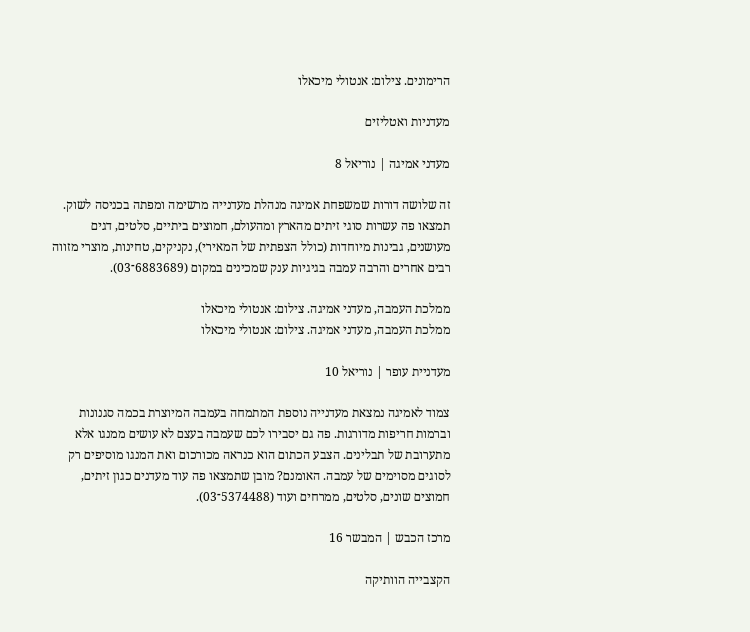הרימונים. צילום: אנטולי מיכאלו

מעדניות ואטליזים

מעדני אמיגה | נוריאל 8

זה שלושה דורות שמשפחת אמיגה מנהלת מעדנייה מרשימה ומפתה בכניסה לשוק. תמצאו פה עשרות סוגי זיתים מהארץ ומהעולם, חמוצים ביתיים, סלטים, דגים מעושנים, גבינות מיוחדות (כולל הצפתית של המאירי), נקניקים, טחינות, מוצרי מזווה רבים אחרים והרבה עמבה בגיגיות ענק שמכינים במקום (6883689־03).

ממלכת העמבה, מעדני אמיגה. צילום: אנטולי מיכאלו
ממלכת העמבה, מעדני אמיגה. צילום: אנטולי מיכאלו

מעדניית עופר | נוריאל 10

צמוד לאמיגה נמצאת מעדנייה נוספת המתמחה בעמבה המיוצרת בכמה סגנונות וברמות חריפות מדורגות. פה גם יסבירו לכם שעמבה בעצם לא עושים ממנגו אלא מתערובת של תבלינים. הצבע הכתום הוא כנראה מכורכום ואת המנגו מוסיפים רק לסוגים מסוימים של עמבה. האומנם? מובן שתמצאו פה עוד מעדנים כגון זיתים, חמוצים שונים, סלטים, ממרחים ועוד (5374488־03).

מרכז הכבש | המבשר 16

הקצבייה הוותיקה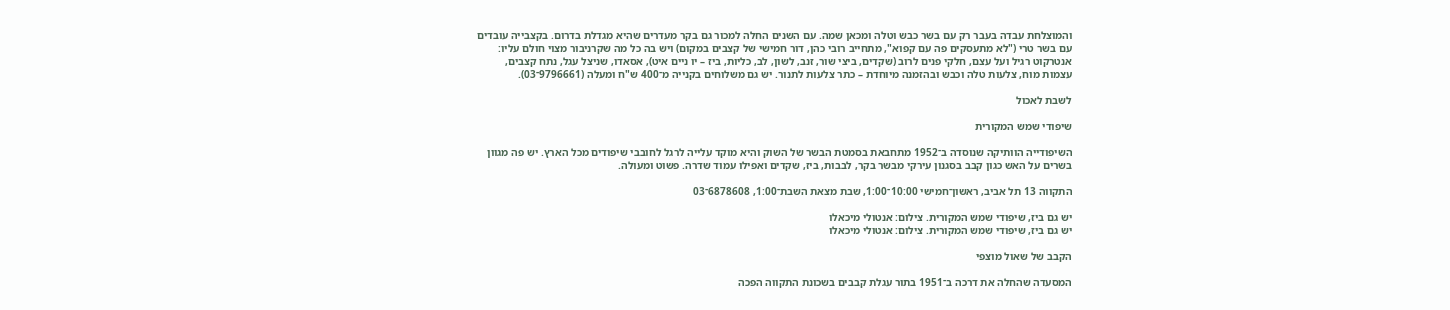והמוצלחת עבדה בעבר רק עם בשר כבש וטלה ומכאן שמה. עם השנים החלה למכור גם בקר מעדרים שהיא מגדלת בדרום. בקצבייה עובדים עם בשר טרי ("לא מתעסקים פה עם קפוא", מתחייב רובי כהן, דור חמישי של קצבים במקום) ויש בה כל מה שקרניבור מצוי חולם עליו: אנטרקוט רגיל ועל עצם, חלקי פנים לרוב (שקדים, ביצי שור, זנב, לשון, לב, כליות, ביז – יו ניים איט), אסאדו, שניצל עגל, נתח קצבים, עצמות מוח, צלעות טלה וכבש ובהזמנה מיוחדת – כתר צלעות לתנור. יש גם משלוחים בקנייה מ־400 ש"ח ומעלה (9796661־03).

לשבת לאכול

שיפודי שמש המקורית

השיפודייה הוותיקה שנוסדה ב־1952 מתחבאת בסמטת הבשר של השוק והיא מוקד עלייה לרגל לחובבי שיפודים מכל הארץ. יש פה מגוון בשרים על האש כגון קבב בסגנון עירקי מבשר בקר, לבבות, ביז, שקדים ואפילו עמוד שדרה. פשוט ומעולה.

התקווה 13 תל אביב, ראשון־חמישי 10:00־1:00, שבת מצאת השבת־1:00, 6878608־03

יש גם ביז, שיפודי שמש המקורית. צילום: אנטולי מיכאלו
יש גם ביז, שיפודי שמש המקורית. צילום: אנטולי מיכאלו

הקבב של שאול מוצפי

המסעדה שהחלה את דרכה ב־1951 בתור עגלת קבבים בשכונת התקווה הפכה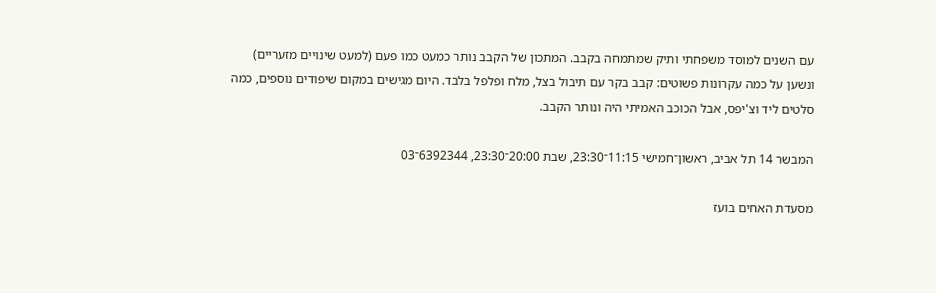עם השנים למוסד משפחתי ותיק שמתמחה בקבב. המתכון של הקבב נותר כמעט כמו פעם (למעט שינויים מזעריים) ונשען על כמה עקרונות פשוטים: קבב בקר עם תיבול בצל, מלח ופלפל בלבד. היום מגישים במקום שיפודים נוספים, כמה סלטים ליד וצ'יפס, אבל הכוכב האמיתי היה ונותר הקבב.

המבשר 14 תל אביב, ראשון־חמישי 11:15־23:30, שבת 20:00־23:30, 6392344־03

מסעדת האחים בועז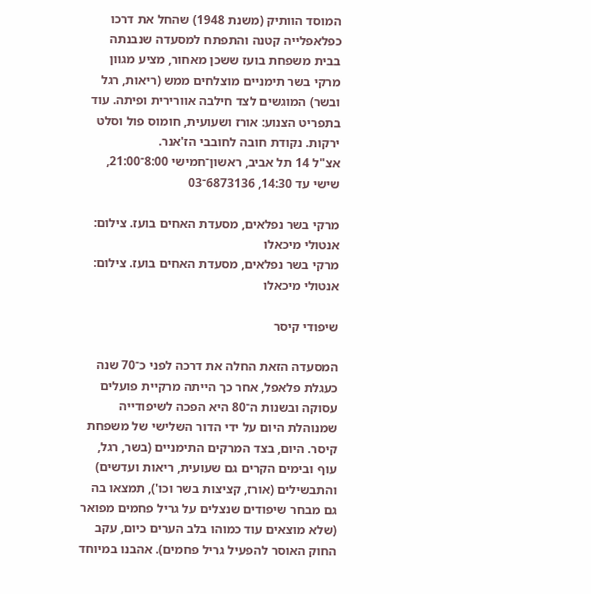המוסד הוותיק (משנת 1948) שהחל את דרכו כפלאפלייה קטנה והתפתח למסעדה שנבנתה בבית משפחת בועז ששכן מאחור, מציע מגוון מרקי בשר תימניים מוצלחים ממש (ריאות, רגל ובשר) המוגשים לצד חילבה אוורירית ופיתה. עוד בתפריט הצנוע: אורז ושעועית, חומוס פול וסלט ירקות. נקודת חובה לחובבי הז'אנר.
אצ"ל 14 תל אביב, ראשון־חמישי 8:00־21:00, שישי עד 14:30, 6873136־03

מרקי בשר נפלאים, מסעדת האחים בועז. צילום: אנטולי מיכאלו
מרקי בשר נפלאים, מסעדת האחים בועז. צילום: אנטולי מיכאלו

שיפודי קיסר

המסעדה הזאת החלה את דרכה לפני כ־70 שנה כעגלת פלאפל, אחר כך הייתה מרקיית פועלים עסוקה ובשנות ה־80 היא הפכה לשיפודייה שמנוהלת היום על ידי הדור השלישי של משפחת קיסר. היום, בצד המרקים התימניים (בשר, רגל, עוף ובימים הקרים גם שעועית, ריאות ועדשים) והתבשילים (אורז, קציצות בשר וכו'), תמצאו בה גם מבחר שיפודים שנצלים על גריל פחמים מפואר (שלא מוצאים עוד כמוהו בלב הערים כיום, עקב החוק האוסר להפעיל גריל פחמים). אהבנו במיוחד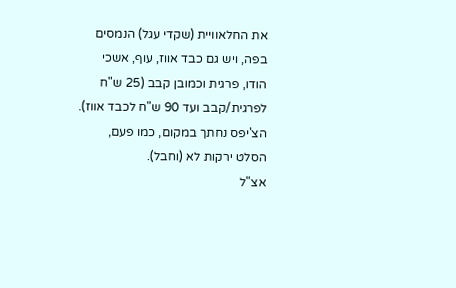את החלאוויית (שקדי עגל) הנמסים בפה, ויש גם כבד אווז, עוף, אשכי הודו, פרגית וכמובן קבב (25 ש"ח לפרגית/קבב ועד 90 ש"ח לכבד אווז). הצ'יפס נחתך במקום, כמו פעם, הסלט ירקות לא (וחבל).
אצ"ל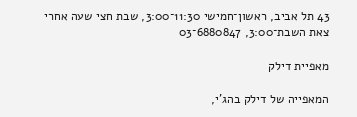43 תל אביב, ראשון־חמישי 11:30־3:00, שבת חצי שעה אחרי צאת השבת־3:00, 6880847־03

מאפיית דילק

המאפייה של דילק בהג'י,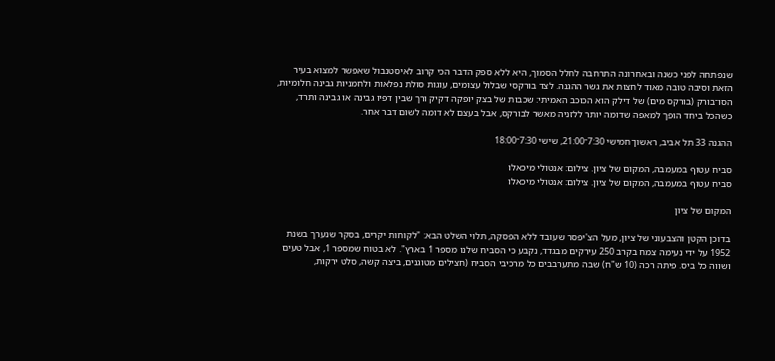שנפתחה לפני כשנה ובאחרונה התרחבה לחלל הסמוך, היא ללא ספק הדבר הכי קרוב לאיסטנבול שאפשר למצוא בעיר הזאת וסיבה טובה מאוד לחצות את גשר ההגנה. לצד בורקסי שבלול עצומים, עוגות סולת נפלאות ולחמניות גבינה חלומיות, הסו־בורק (בורקס מים) של דילק הוא הכוכב האמיתי: שכבות של בצק יופקה דקיק ורך שבין דפיו גבינה או גבינה ותרד, כשהכל ביחד הופך למאפה שדומה יותר ללזניה מאשר לבורקס, אבל בעצם לא דומה לשום דבר אחר.

ההגנה 33 תל אביב, ראשון־חמישי 7:30־21:00, שישי 7:30־18:00

סביח עטוף במעמבה, המקום של ציון. צילום: אנטולי מיכאלו
סביח עטוף במעמבה, המקום של ציון. צילום: אנטולי מיכאלו

המקום של ציון

בדוכן הקטן והצבעוני של ציון, מעל הצ'יפסר שעובד ללא הפסקה, תלוי השלט הבא: "לקוחות יקרים, בסקר שנערך בשנת 1952 על ידי נעימה צמח בקרב 250 עירקים מבגדד, נקבע כי הסביח שלנו מספר 1 בארץ". לא בטוח שמספר 1, אבל טעים ושווה כל ביס. פיתה רכה (10 ש"ח) שבה מתערבבים כל מרכיבי הסביח (חצילים מטוגנים, ביצה קשה, סלט ירקות,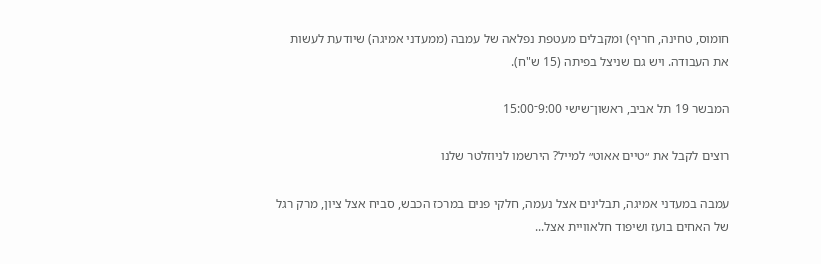חומוס, טחינה, חריף) ומקבלים מעטפת נפלאה של עמבה (ממעדני אמיגה) שיודעת לעשות את העבודה. ויש גם שניצל בפיתה (15 ש"ח).

המבשר 19 תל אביב, ראשון־שישי 9:00־15:00

רוצים לקבל את ״טיים אאוט״ למייל? הירשמו לניוזלטר שלנו

עמבה במעדני אמיגה, תבלינים אצל נעמה, חלקי פנים במרכז הכבש, סביח אצל ציון, מרק רגל של האחים בועז ושיפוד חלאוויית אצל...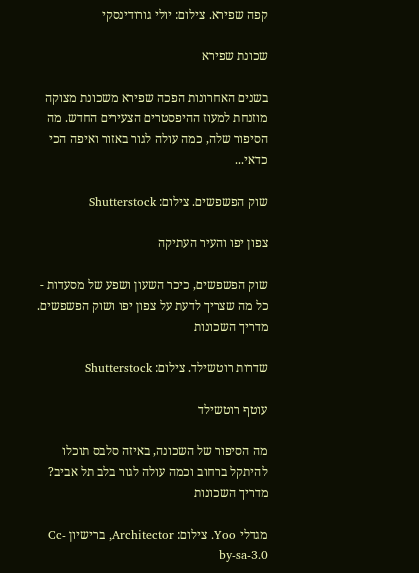קפה שפירא. צילום: יולי גורודינסקי

שכונת שפירא

בשנים האחרונות הפכה שפירא משכונת מצוקה מוזנחת למעוז ההיפסטרים הצעירים החדש. מה הסיפור שלה, כמה עולה לגור באזור ואיפה הכי כדאי...

שוק הפשפשים. צילום: Shutterstock

צפון יפו והעיר העתיקה

שוק הפשפשים, כיכר השעון ושפע של מסעדות - כל מה שצריך לדעת על צפון יפו ושוק הפשפשים. מדריך השכונות

שדרות רוטשילד. צילום: Shutterstock

עוטף רוטשילד

מה הסיפור של השכונה, באיזה סלבס תוכלו להיתקל ברחוב וכמה עולה לגור בלב תל אביב? מדריך השכונות

מגדלי Yoo. צילום: Architector, ברישיון Cc-by-sa-3.0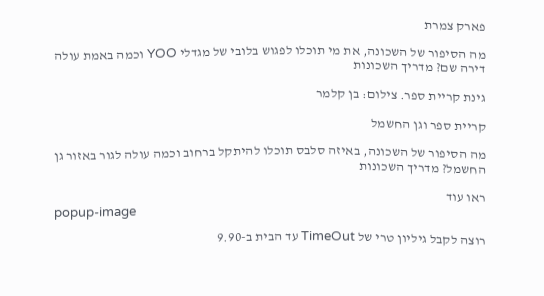פארק צמרת

מה הסיפור של השכונה, את מי תוכלו לפגוש בלובי של מגדלי YOO וכמה באמת עולה דירה שם? מדריך השכונות

גינת קריית ספר. צילום: בן קלמר

קריית ספר וגן החשמל

מה הסיפור של השכונה, באיזה סלבס תוכלו להיתקל ברחוב וכמה עולה לגור באזור גן החשמל? מדריך השכונות

ראו עוד
popup-image

רוצה לקבל גיליון טרי של TimeOut עד הבית ב-9.90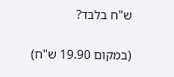ש"ח בלבד?

(במקום 19.90 ש"ח)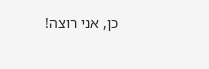כן, אני רוצה!